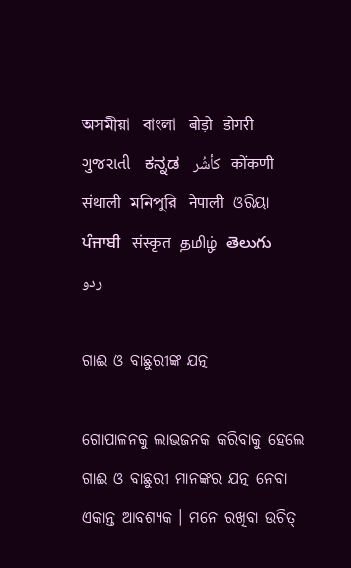অসমীয়া   বাংলা   बोड़ो   डोगरी   ગુજરાતી   ಕನ್ನಡ   كأشُر   कोंकणी   संथाली   মনিপুরি   नेपाली   ଓରିୟା   ਪੰਜਾਬੀ   संस्कृत   தமிழ்  తెలుగు   ردو

ଗାଈ ଓ ବାଛୁରୀଙ୍କ ଯତ୍ନ

ଗୋପାଳନକୁ ଲାଭଜନକ କରିବାକୁ ହେଲେ ଗାଈ ଓ ବାଛୁରୀ ମାନଙ୍କର ଯତ୍ନ ନେବା ଏକାନ୍ତ ଆବଶ୍ୟକ । ମନେ ରଖିବା ଉଚିତ୍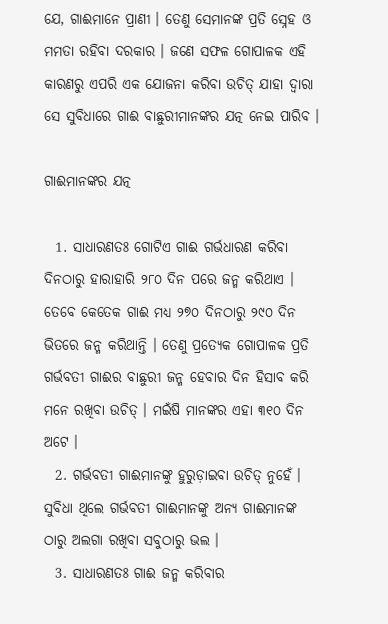ଯେ, ଗାଈମାନେ ପ୍ରାଣୀ । ତେଣୁ ସେମାନଙ୍କ ପ୍ରତି ସ୍ନେହ ଓ ମମତା ରହିବା ଦରକାର । ଜଣେ ସଫଳ ଗୋପାଳକ ଏହି କାରଣରୁ ଏପରି ଏକ ଯୋଜନା କରିବା ଉଚିତ୍ ଯାହା ଦ୍ଵାରା ସେ ସୁବିଧାରେ ଗାଈ ବାଛୁରୀମାନଙ୍କର ଯତ୍ନ ନେଇ ପାରିବ ।

ଗାଈମାନଙ୍କର ଯତ୍ନ

  1. ସାଧାରଣତଃ ଗୋଟିଏ ଗାଈ ଗର୍ଭଧାରଣ କରିବା ଦିନଠାରୁ ହାରାହାରି ୨୮୦ ଦିନ ପରେ ଜନ୍ମ କରିଥାଏ । ତେବେ କେତେକ ଗାଈ ମଧ୍ୟ ୨୭୦ ଦିନଠାରୁ ୨୯୦ ଦିନ ଭିତରେ ଜନ୍ମ କରିଥାନ୍ତି । ତେଣୁ ପ୍ରତ୍ୟେକ ଗୋପାଳକ ପ୍ରତି ଗର୍ଭବତୀ ଗାଈର ବାଛୁରୀ ଜନ୍ମ ହେବାର ଦିନ ହିସାବ କରି ମନେ ରଖିବା ଉଚିତ୍ । ମଇଁଷି ମାନଙ୍କର ଏହା ୩୧୦ ଦିନ ଅଟେ ।
  2. ଗର୍ଭବତୀ ଗାଈମାନଙ୍କୁ ହୁରୁଡ଼ାଇବା ଉଚିତ୍ ନୁହେଁ । ସୁବିଧା ଥିଲେ ଗର୍ଭବତୀ ଗାଈମାନଙ୍କୁ ଅନ୍ୟ ଗାଈମାନଙ୍କ ଠାରୁ ଅଲଗା ରଖିବା ସବୁଠାରୁ ଭଲ ।
  3. ସାଧାରଣତଃ ଗାଈ ଜନ୍ମ କରିବାର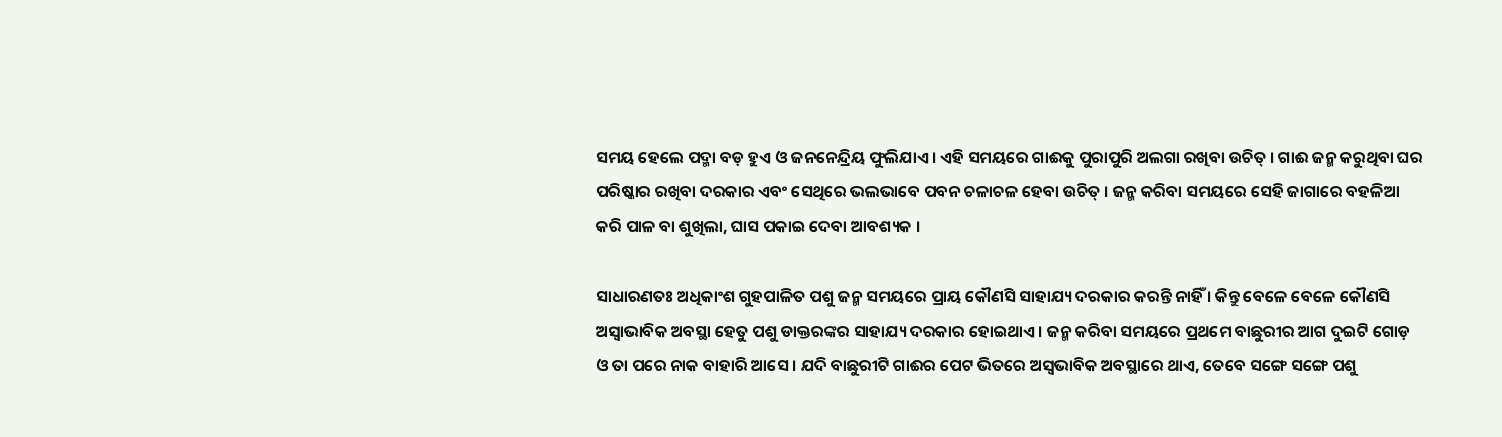ସମୟ ହେଲେ ପଦ୍ମା ବଡ଼ ହୁଏ ଓ ଜନନେନ୍ଦ୍ରିୟ ଫୁଲିଯାଏ । ଏହି ସମୟରେ ଗାଈକୁ ପୁରାପୁରି ଅଲଗା ରଖିବା ଉଚିତ୍ । ଗାଈ ଜନ୍ମ କରୁଥିବା ଘର ପରିଷ୍କାର ରଖିବା ଦରକାର ଏବଂ ସେଥିରେ ଭଲଭାବେ ପବନ ଚଳାଚଳ ହେବା ଉଚିତ୍ । ଜନ୍ମ କରିବା ସମୟରେ ସେହି ଜାଗାରେ ବହଳିଆ କରି ପାଳ ବା ଶୁଖିଲା, ଘାସ ପକାଇ ଦେବା ଆବଶ୍ୟକ ।

ସାଧାରଣତଃ ଅଧିକାଂଶ ଗୁହପାଳିତ ପଶୁ ଜନ୍ମ ସମୟରେ ପ୍ରାୟ କୌଣସି ସାହାଯ୍ୟ ଦରକାର କରନ୍ତି ନାହିଁ । କିନ୍ତୁ ବେଳେ ବେଳେ କୌଣସି ଅସ୍ଵାଭାବିକ ଅବସ୍ଥା ହେତୁ ପଶୁ ଡାକ୍ତରଙ୍କର ସାହାଯ୍ୟ ଦରକାର ହୋଇଥାଏ । ଜନ୍ମ କରିବା ସମୟରେ ପ୍ରଥମେ ବାଛୁରୀର ଆଗ ଦୁଇଟି ଗୋଡ଼ ଓ ତା ପରେ ନାକ ବାହାରି ଆସେ । ଯଦି ବାଛୁରୀଟି ଗାଈର ପେଟ ଭିତରେ ଅସ୍ଵଭାବିକ ଅବସ୍ଥାରେ ଥାଏ, ତେବେ ସଙ୍ଗେ ସଙ୍ଗେ ପଶୁ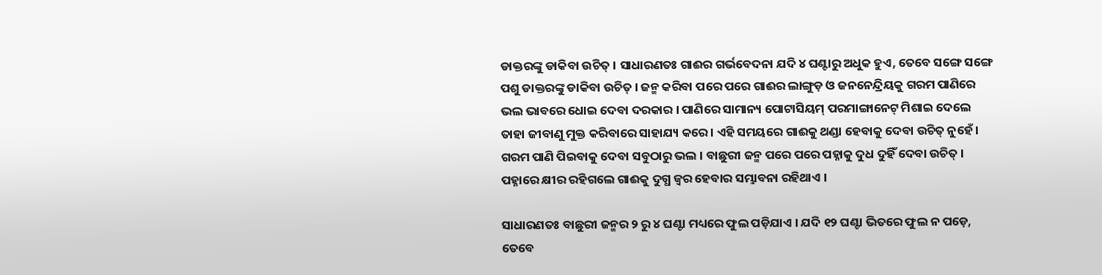ଡାକ୍ତରଙ୍କୁ ଡାକିବା ଉଚିତ୍ । ସାଧାରଣତଃ ଗାଈର ଗର୍ଭବେଦନା ଯଦି ୪ ଘଣ୍ଟାରୁ ଅଧୁକ ହୁଏ, ତେବେ ସଙ୍ଗେ ସଙ୍ଗେ ପଶୁ ଡାକ୍ତରଙ୍କୁ ଡାକିବା ଉଚିତ୍ । ଜନ୍ମ କରିବା ପରେ ପରେ ଗାଈର ଲାଙ୍ଗୁଡ଼ ଓ ଜନନେନ୍ଦ୍ରିୟକୁ ଗରମ ପାଣିରେ ଭଲ ଭାବରେ ଧୋଇ ଦେବା ଦରକାର । ପାଣିରେ ସାମାନ୍ୟ ପୋଟାସିୟମ୍ ପରମାଙ୍ଗାନେଟ୍ ମିଶାଇ ଦେଲେ ତାହା ଜୀବାଣୁ ମୁକ୍ତ କରିବାରେ ସାହାଯ୍ୟ କରେ । ଏହି ସମୟରେ ଗାଈକୁ ଥଣ୍ଡା ହେବାକୁ ଦେବା ଉଚିତ୍ ନୁହେଁ । ଗରମ ପାଣି ପିଇବାକୁ ଦେବା ସବୁଠାରୁ ଭଲ । ବାଛୁରୀ ଜନ୍ମ ପରେ ପରେ ପହ୍ନାକୁ ଦୁଧ ଦୁହିଁ ଦେବା ଉଚିତ୍ । ପହ୍ନାରେ କ୍ଷୀର ରହିଗଲେ ଗାଈକୁ ଦୁଗ୍ଧ ଜ୍ଵର ହେବାର ସମ୍ଭାବନା ରହିଥାଏ ।

ସାଧାରଣତଃ ବାଛୁରୀ ଜନ୍ମର ୨ ରୁ ୪ ଘଣ୍ଟା ମଧ୍ୟରେ ଫୁଲ ପଡ଼ିଯାଏ । ଯଦି ୧୨ ଘଣ୍ଟା ଭିତରେ ଫୁଲ ନ ପଡ଼େ, ତେବେ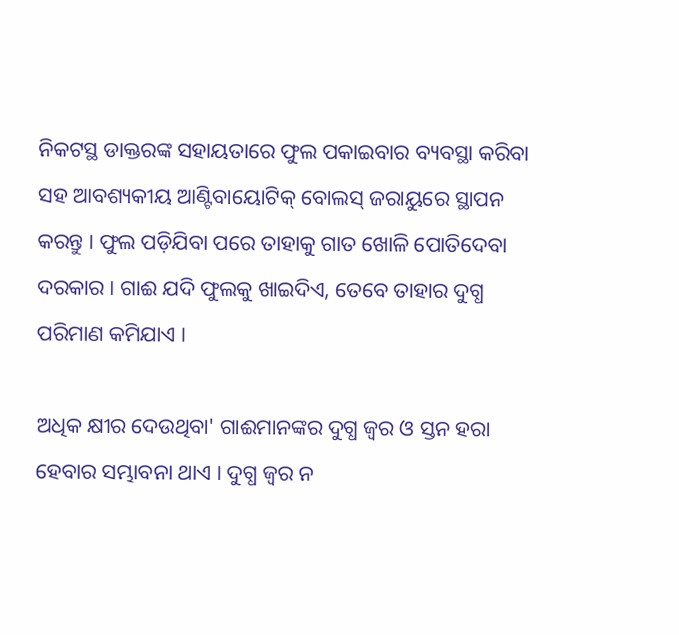ନିକଟସ୍ଥ ଡାକ୍ତରଙ୍କ ସହାୟତାରେ ଫୁଲ ପକାଇବାର ବ୍ୟବସ୍ଥା କରିବା ସହ ଆବଶ୍ୟକୀୟ ଆଣ୍ଟିବାୟୋଟିକ୍ ବୋଲସ୍ ଜରାୟୁରେ ସ୍ଥାପନ କରନ୍ତୁ । ଫୁଲ ପଡ଼ିଯିବା ପରେ ତାହାକୁ ଗାତ ଖୋଳି ପୋତିଦେବା ଦରକାର । ଗାଈ ଯଦି ଫୁଲକୁ ଖାଇଦିଏ, ତେବେ ତାହାର ଦୁଗ୍ଧ ପରିମାଣ କମିଯାଏ ।

ଅଧିକ କ୍ଷୀର ଦେଉଥିବା' ଗାଈମାନଙ୍କର ଦୁଗ୍ଧ ଜ୍ଵର ଓ ସ୍ତନ ହରା ହେବାର ସମ୍ଭାବନା ଥାଏ । ଦୁଗ୍ଧ ଜ୍ଵର ନ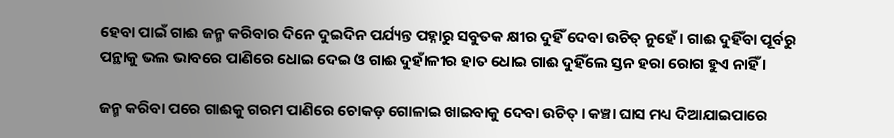ହେବା ପାଇଁ ଗାଈ ଜନ୍ମ କରିବାର ଦିନେ ଦୁଇଦିନ ପର୍ଯ୍ୟନ୍ତ ପହ୍ନାରୁ ସବୁତକ କ୍ଷୀର ଦୁହିଁ ଦେବା ଉଚିତ୍ ନୁହେଁ । ଗାଈ ଦୁହିଁବା ପୂର୍ବରୁ ପନ୍ଥାକୁ ଭଲ ଭାବରେ ପାଣିରେ ଧୋଇ ଦେଇ ଓ ଗାଈ ଦୁହାଁଳୀର ହାତ ଧୋଇ ଗାଈ ଦୁହିଁଲେ ସ୍ତନ ହରା ରୋଗ ହୁଏ ନାହିଁ ।

ଜନ୍ମ କରିବା ପରେ ଗାଈକୁ ଗରମ ପାଣିରେ ଚୋକଡ଼ ଗୋଳାଇ ଖାଇବାକୁ ଦେବା ଉଚିତ୍ । କଞ୍ଚା ଘାସ ମଧ୍ୟ ଦିଆଯାଇପାରେ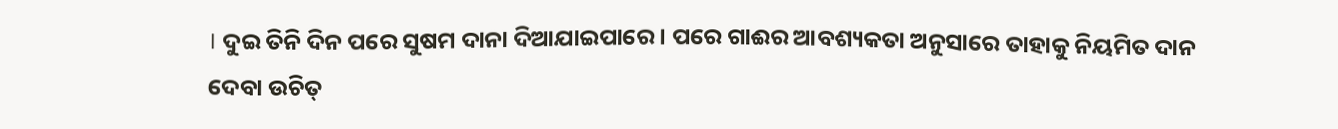। ଦୁଇ ତିନି ଦିନ ପରେ ସୁଷମ ଦାନା ଦିଆଯାଇପାରେ । ପରେ ଗାଈର ଆବଶ୍ୟକତା ଅନୁସାରେ ତାହାକୁ ନିୟମିତ ଦାନ ଦେବା ଉଚିତ୍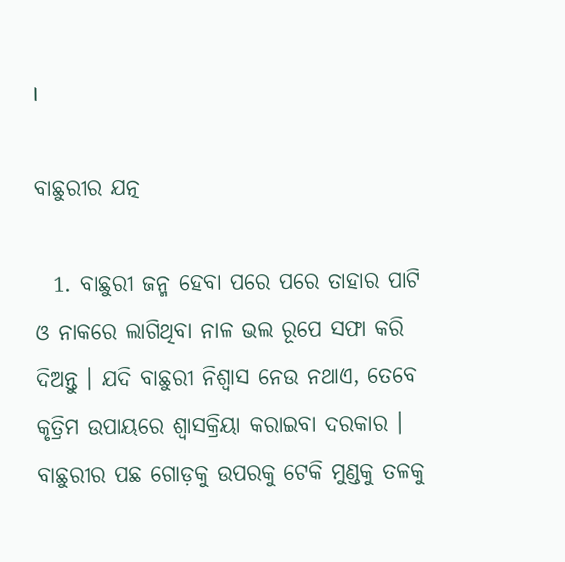।

ବାଛୁରୀର ଯତ୍ନ

  1. ବାଛୁରୀ ଜନ୍ମ ହେବା ପରେ ପରେ ତାହାର ପାଟି ଓ ନାକରେ ଲାଗିଥିବା ନାଳ ଭଲ ରୂପେ ସଫା କରି ଦିଅନ୍ତୁ । ଯଦି ବାଛୁରୀ ନିଶ୍ଵାସ ନେଉ ନଥାଏ, ତେବେ କୃତ୍ରିମ ଉପାୟରେ ଶ୍ଵାସକ୍ରିୟା କରାଇବା ଦରକାର । ବାଛୁରୀର ପଛ ଗୋଡ଼କୁ ଉପରକୁ ଟେକି ମୁଣ୍ଡକୁ ତଳକୁ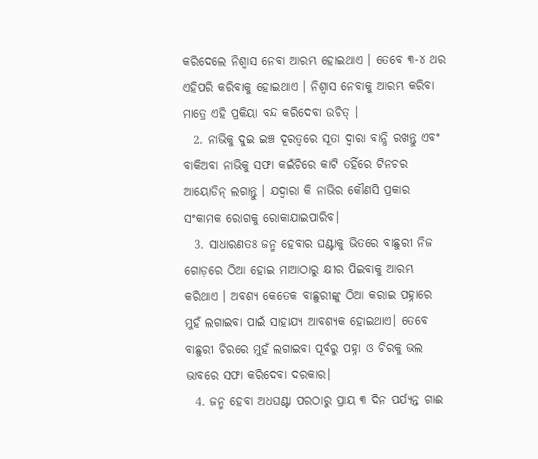କରିଦେଲେ ନିଶ୍ଵାସ ନେବା ଆରମ୍ଭ ହୋଇଥାଏ । ତେବେ ୩-୪ ଥର ଏହିପରି କରିବାକୁ ହୋଇଥାଏ । ନିଶ୍ଵାସ ନେବାକୁ ଆରମ୍ଭ କରିବା ମାତ୍ରେ ଏହି ପ୍ରକିୟା ବନ୍ଦ କରିଦେବା ଉଚିତ୍ ।
  2. ନାଭିକୁ ଦୁଇ ଇଞ୍ଚ ଦୂରତ୍ଵରେ ସୂତା ଦ୍ଵାରା ବାନ୍ଧି ରଖନ୍ତୁ ଏବଂ ବାକିଅବା ନାଭିକୁ ସଫା କଇଁଚିରେ କାଟି ତହିଁରେ ଟିନଚର ଆୟୋଡିନ୍ ଲଗାନ୍ତୁ । ଯଦ୍ଵାରା କି ନାଭିର କୌଣସି ପ୍ରକାର ସଂକାମକ ରୋଗକୁ ରୋକାଯାଇପାରିବ।
  3. ସାଧାରଣତଃ ଜନ୍ମ ହେବାର ଘଣ୍ଟାକୁ ଭିତରେ ବାଛୁରୀ ନିଜ ଗୋଡ଼ରେ ଠିଆ ହୋଇ ମାଆଠାରୁ କ୍ଷୀର ପିଇବାକୁ ଆରମ୍ଭ କରିଥାଏ । ଅବଶ୍ୟ କେତେକ ବାଛୁରୀଙ୍କୁ ଠିଆ କରାଇ ପହ୍ନାରେ ମୁହଁ ଲଗାଇବା ପାଇଁ ସାହାଯ୍ୟ ଆବଶ୍ୟକ ହୋଇଥାଏ। ତେବେ ବାଛୁରୀ ଚିରରେ ମୁହଁ ଲଗାଇବା ପୂର୍ବରୁ ପହ୍ନା ଓ ଚିରକୁ ଭଲ ଭାବରେ ସଫା କରିଦେବା ଦରକାର।
  4. ଜନ୍ମ ହେବା ଅଧଘଣ୍ଟା ପରଠାରୁ ପ୍ରାୟ ୩ ଦିନ ପର୍ଯ୍ୟନ୍ତ ଗାଈ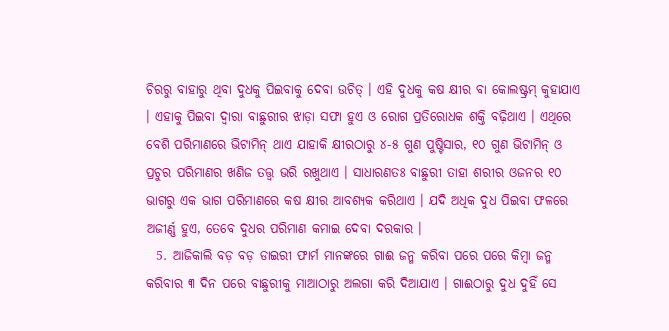ଚିରରୁ ବାହାରୁ ଥିବା ଦୁଧକୁ ପିଇବାକୁ ଦେବା ଉଚିତ୍ । ଏହି ଦୁଧକୁ କଷ କ୍ଷୀର ବା କୋଲଷ୍ଟ୍ରମ୍ କୁହାଯାଏ । ଏହାକୁ ପିଇବା ଦ୍ଵାରା ବାଛୁରୀର ଝାଡ଼ା ସଫା ହୁଏ ଓ ରୋଗ ପ୍ରତିରୋଧକ ଶକ୍ତି ବଢ଼ିଥାଏ । ଏଥିରେ ବେଶି ପରିମାଣରେ ଭିଟାମିନ୍ ଥାଏ ଯାହାକି କ୍ଷୀରଠାରୁ ୪-୫ ଗୁଣ ପୁଷ୍ଟିସାର, ୧୦ ଗୁଣ ଭିଟାମିନ୍ ଓ ପ୍ରଚୁର ପରିମାଣର ଖଣିଜ ତତ୍ତ୍ଵ ଭରି ରଖୁଥାଏ । ସାଧାରଣତଃ ବାଛୁରୀ ତାହା ଶରୀର ଓଜନର ୧୦ ଭାଗରୁ ଏକ ଭାଗ ପରିମାଣରେ କଷ କ୍ଷୀର ଆବଶ୍ୟକ କରିଥାଏ । ଯଦି ଅଧିକ ଦୁଧ ପିଇବା ଫଳରେ ଅଜୀର୍ଣ୍ଣ ହୁଏ, ତେବେ ଦୁଧର ପରିମାଣ କମାଇ ଦେବା ଦରକାର ।
  5. ଆଜିକାଲି ବଡ଼ ବଡ଼ ଡାଇରୀ ଫାର୍ମ ମାନଙ୍କରେ ଗାଈ ଜନ୍ମ କରିବା ପରେ ପରେ କିମ୍ବା ଜନ୍ମ କରିବାର ୩ ଦିନ ପରେ ବାଛୁରୀକୁ ମାଆଠାରୁ ଅଲଗା କରି ଦିଆଯାଏ । ଗାଈଠାରୁ ଦୁଧ ଦୁହିଁ ସେ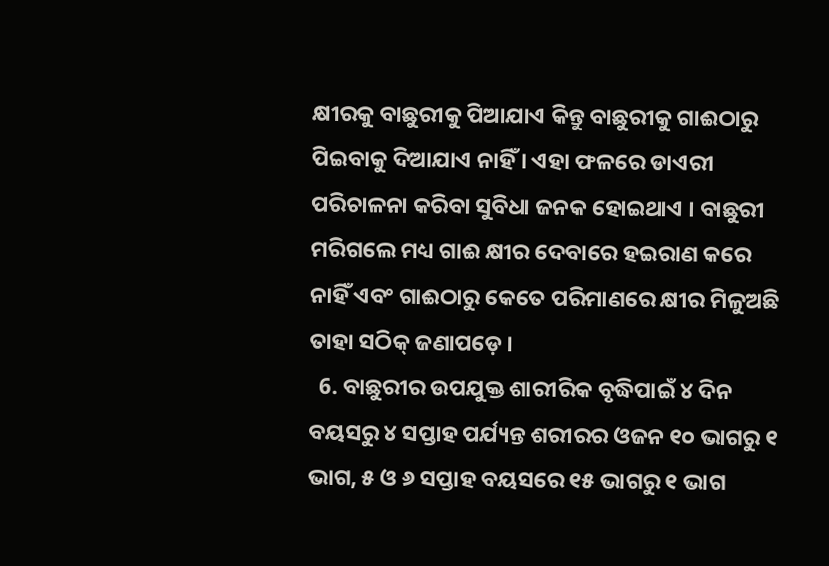କ୍ଷୀରକୁ ବାଛୁରୀକୁ ପିଆଯାଏ କିନ୍ତୁ ବାଛୁରୀକୁ ଗାଈଠାରୁ ପିଇବାକୁ ଦିଆଯାଏ ନାହିଁ । ଏହା ଫଳରେ ଡାଏରୀ ପରିଚାଳନା କରିବା ସୁବିଧା ଜନକ ହୋଇଥାଏ । ବାଛୁରୀ ମରିଗଲେ ମଧ୍ୟ ଗାଈ କ୍ଷୀର ଦେବାରେ ହଇରାଣ କରେ ନାହିଁ ଏବଂ ଗାଈଠାରୁ କେତେ ପରିମାଣରେ କ୍ଷୀର ମିଳୁଅଛି ତାହା ସଠିକ୍ ଜଣାପଡ଼େ ।
  6. ବାଛୁରୀର ଉପଯୁକ୍ତ ଶାରୀରିକ ବୃଦ୍ଧିପାଇଁ ୪ ଦିନ ବୟସରୁ ୪ ସପ୍ତାହ ପର୍ଯ୍ୟନ୍ତ ଶରୀରର ଓଜନ ୧୦ ଭାଗରୁ ୧ ଭାଗ, ୫ ଓ ୬ ସପ୍ତାହ ବୟସରେ ୧୫ ଭାଗରୁ ୧ ଭାଗ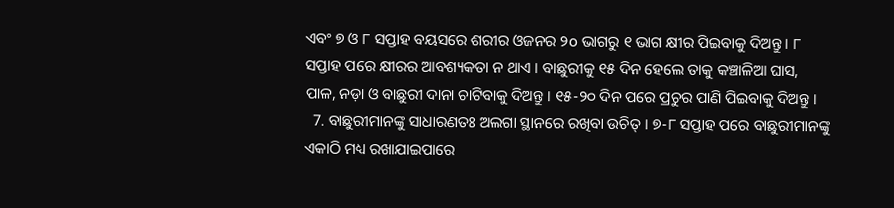ଏବଂ ୭ ଓ ୮ ସପ୍ତାହ ବୟସରେ ଶରୀର ଓଜନର ୨o ଭାଗରୁ ୧ ଭାଗ କ୍ଷୀର ପିଇବାକୁ ଦିଅନ୍ତୁ । ୮ ସପ୍ତାହ ପରେ କ୍ଷୀରର ଆବଶ୍ୟକତା ନ ଥାଏ । ବାଛୁରୀକୁ ୧୫ ଦିନ ହେଲେ ତାକୁ କଞ୍ଚାଳିଆ ଘାସ, ପାଳ, ନଡ଼ା ଓ ବାଛୁରୀ ଦାନା ଚାଟିବାକୁ ଦିଅନ୍ତୁ । ୧୫-୨୦ ଦିନ ପରେ ପ୍ରଚୁର ପାଣି ପିଇବାକୁ ଦିଅନ୍ତୁ ।
  7. ବାଛୁରୀମାନଙ୍କୁ ସାଧାରଣତଃ ଅଲଗା ସ୍ଥାନରେ ରଖିବା ଉଚିତ୍ । ୭-୮ ସପ୍ତାହ ପରେ ବାଛୁରୀମାନଙ୍କୁ ଏକାଠି ମଧ୍ୟ ରଖାଯାଇପାରେ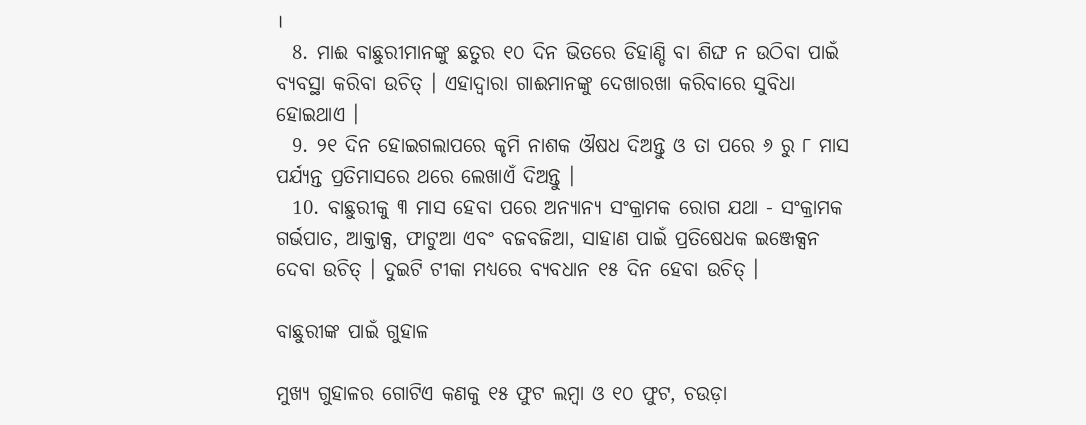।
  8. ମାଈ ବାଛୁରୀମାନଙ୍କୁ ଛତୁର ୧୦ ଦିନ ଭିତରେ ଡିହାଣ୍ଡି ବା ଶିଙ୍ଘ ନ ଉଠିବା ପାଇଁ ବ୍ୟବସ୍ଥା କରିବା ଉଚିତ୍ । ଏହାଦ୍ଵାରା ଗାଈମାନଙ୍କୁ ଦେଖାରଖା କରିବାରେ ସୁବିଧା ହୋଇଥାଏ ।
  9. ୨୧ ଦିନ ହୋଇଗଲାପରେ କୃମି ନାଶକ ଔଷଧ ଦିଅନ୍ତୁ ଓ ତା ପରେ ୬ ରୁ ୮ ମାସ ପର୍ଯ୍ୟନ୍ତ ପ୍ରତିମାସରେ ଥରେ ଲେଖାଏଁ ଦିଅନ୍ତୁ ।
  10. ବାଛୁରୀକୁ ୩ ମାସ ହେବା ପରେ ଅନ୍ୟାନ୍ୟ ସଂକ୍ରାମକ ରୋଗ ଯଥା - ସଂକ୍ରାମକ ଗର୍ଭପାତ, ଆକ୍ତାକ୍ସ, ଫାଟୁଆ ଏବଂ ବଜବଜିଆ, ସାହାଣ ପାଇଁ ପ୍ରତିଷେଧକ ଇଞ୍ଜେକ୍ସନ ଦେବା ଉଚିତ୍ । ଦୁଇଟି ଟୀକା ମଧ୍ୟରେ ବ୍ୟବଧାନ ୧୫ ଦିନ ହେବା ଉଚିତ୍ ।

ବାଛୁରୀଙ୍କ ପାଇଁ ଗୁହାଳ

ମୁଖ୍ୟ ଗୁହାଳର ଗୋଟିଏ କଣକୁ ୧୫ ଫୁଟ ଲମ୍ବା ଓ ୧୦ ଫୁଟ, ଚଉଡ଼ା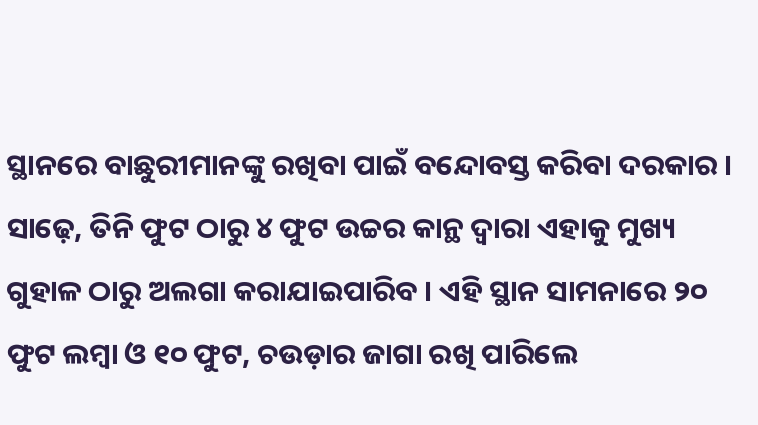ସ୍ଥାନରେ ବାଛୁରୀମାନଙ୍କୁ ରଖିବା ପାଇଁ ବନ୍ଦୋବସ୍ତ କରିବା ଦରକାର । ସାଢ଼େ, ତିନି ଫୁଟ ଠାରୁ ୪ ଫୁଟ ଉଚ୍ଚର କାନ୍ଥ ଦ୍ଵାରା ଏହାକୁ ମୁଖ୍ୟ ଗୁହାଳ ଠାରୁ ଅଲଗା କରାଯାଇପାରିବ । ଏହି ସ୍ଥାନ ସାମନାରେ ୨୦ ଫୁଟ ଲମ୍ବା ଓ ୧୦ ଫୁଟ, ଚଉଡ଼ାର ଜାଗା ରଖି ପାରିଲେ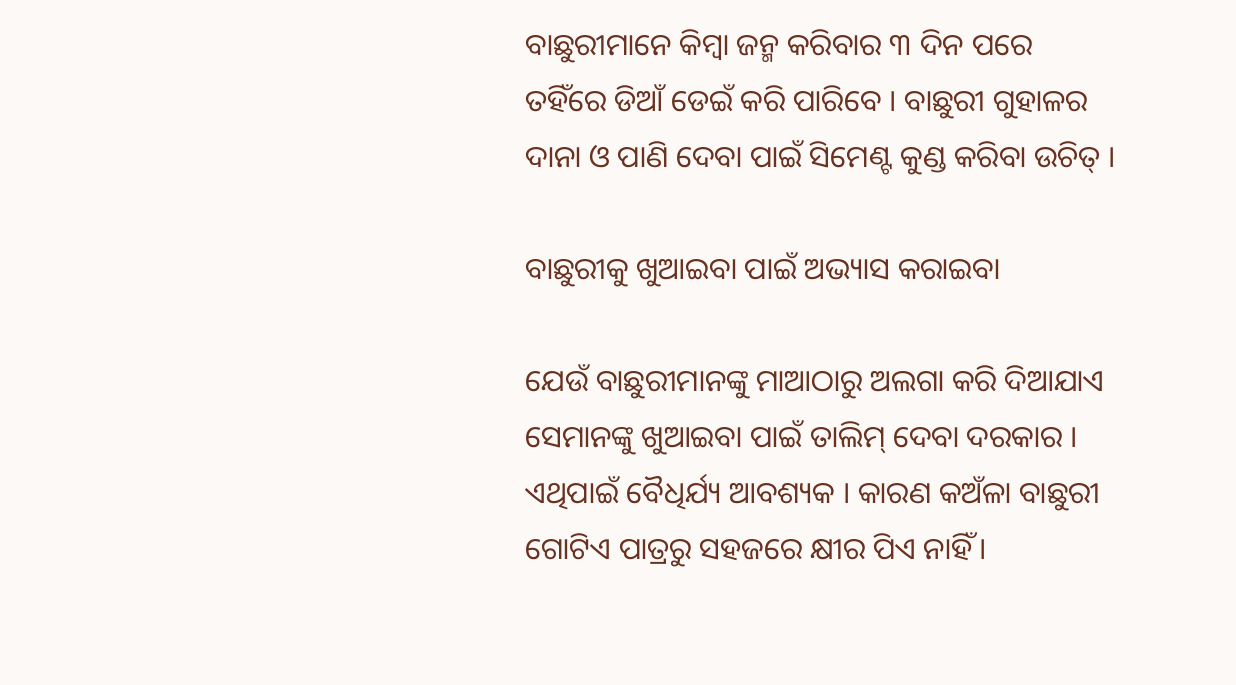ବାଛୁରୀମାନେ କିମ୍ବା ଜନ୍ମ କରିବାର ୩ ଦିନ ପରେ ତହିଁରେ ଡିଆଁ ଡେଇଁ କରି ପାରିବେ । ବାଛୁରୀ ଗୁହାଳର ଦାନା ଓ ପାଣି ଦେବା ପାଇଁ ସିମେଣ୍ଟ କୁଣ୍ଡ କରିବା ଉଚିତ୍ ।

ବାଛୁରୀକୁ ଖୁଆଇବା ପାଇଁ ଅଭ୍ୟାସ କରାଇବା

ଯେଉଁ ବାଛୁରୀମାନଙ୍କୁ ମାଆଠାରୁ ଅଲଗା କରି ଦିଆଯାଏ ସେମାନଙ୍କୁ ଖୁଆଇବା ପାଇଁ ତାଲିମ୍ ଦେବା ଦରକାର । ଏଥିପାଇଁ ବୈଧିର୍ଯ୍ୟ ଆବଶ୍ୟକ । କାରଣ କଅଁଳା ବାଛୁରୀ ଗୋଟିଏ ପାତ୍ରରୁ ସହଜରେ କ୍ଷୀର ପିଏ ନାହିଁ ।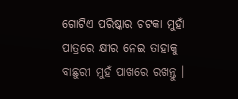ଗୋଟିଏ ପରିଷ୍କାର ଚଟକା ମୁହାଁ ପାତ୍ରରେ କ୍ଷୀର ନେଇ ତାହାକୁ ବାଛୁରୀ ମୁହଁ ପାଖରେ ରଖନ୍ତୁ ।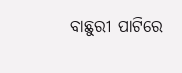ବାଛୁରୀ ପାଟିରେ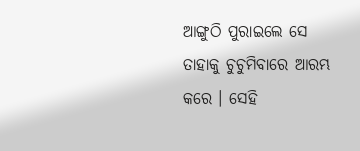ଆଙ୍ଗୁଠି ପୁରାଇଲେ ସେ ତାହାକୁ ଚୁଚୁମିବାରେ ଆରମ୍ଭ କରେ । ସେହି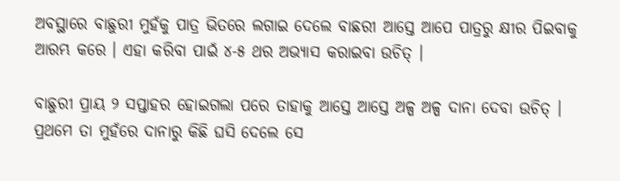ଅବସ୍ଥାରେ ବାଛୁରୀ ମୁହଁକୁ ପାତ୍ର ଭିତରେ ଲଗାଇ ଦେଲେ ବାଛରୀ ଆସ୍ତେ ଆପେ ପାତ୍ରରୁ କ୍ଷୀର ପିଇବାକୁ ଆରମ୍ଭ କରେ । ଏହା କରିବା ପାଇଁ ୪-୫ ଥର ଅଭ୍ୟାସ କରାଇବା ଉଚିତ୍ ।

ବାଛୁରୀ ପ୍ରାୟ ୨ ସପ୍ତାହର ହୋଇଗଲା ପରେ ତାହାକୁ ଆସ୍ତେ ଆସ୍ତେ ଅଳ୍ପ ଅଳ୍ପ ଦାନା ଦେବା ଉଚିତ୍ । ପ୍ରଥମେ ତା ମୁହଁରେ ଦାନାରୁ କିଛି ଘସି ଦେଲେ ସେ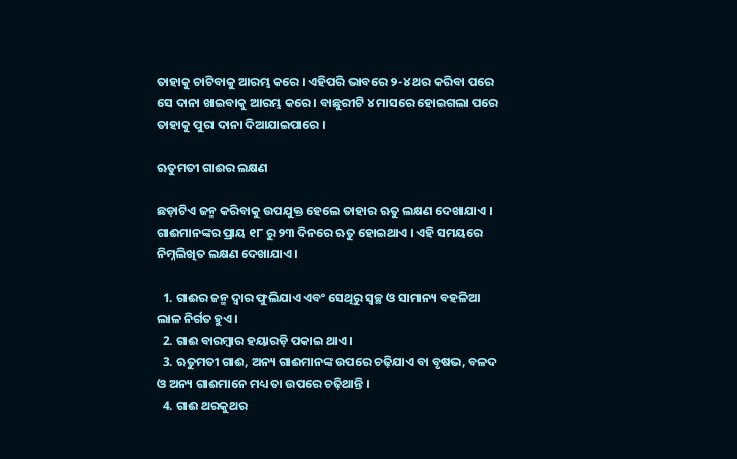ତାହାକୁ ଚାଟିବାକୁ ଆରମ୍ଭ କରେ । ଏହିପରି ଭାବରେ ୨-୪ ଥର କରିବା ପରେ ସେ ଦାନା ଖାଇବାକୁ ଆରମ୍ଭ କରେ । ବାଛୁରୀଟି ୪ ମାସରେ ହୋଇଗଲା ପରେ ତାହାକୁ ପୁରା ଦାନା ଦିଆଯାଇପାରେ ।

ଋତୁମତୀ ଗାଈର ଲକ୍ଷଣ

ଛଡ଼ାଟିଏ ଜନ୍ମ କରିବାକୁ ଉପଯୁକ୍ତ ହେଲେ ତାହାର ଋତୁ ଲକ୍ଷଣ ଦେଖାଯାଏ । ଗାଈମାନଙ୍କର ପ୍ରାୟ ୧୮ ରୁ ୨୩ ଦିନରେ ଋତୁ ହୋଇଥାଏ । ଏହି ସମୟରେ ନିମ୍ନଲିଖିତ ଲକ୍ଷଣ ଦେଖାଯାଏ ।

  1. ଗାଈର ଜନ୍ମ ଦ୍ଵାର ଫୁଲିଯାଏ ଏବଂ ସେଥିରୁ ସ୍ଵଚ୍ଛ ଓ ସାମାନ୍ୟ ବହଳିଆ ଲାଳ ନିର୍ଗତ ହୁଏ ।
  2. ଗାଈ ବାରମ୍ବାର ହୟାରଡ଼ି ପକାଇ ଥାଏ ।
  3. ଋତୁମତୀ ଗାଈ, ଅନ୍ୟ ଗାଈମାନଙ୍କ ଉପରେ ଚଢ଼ିଯାଏ ବା ବୃଷଭ, ବଳଦ ଓ ଅନ୍ୟ ଗାଈମାନେ ମଧ୍ୟ ତା ଉପରେ ଚଢ଼ିଥାନ୍ତି ।
  4. ଗାଈ ଥରକୁଥର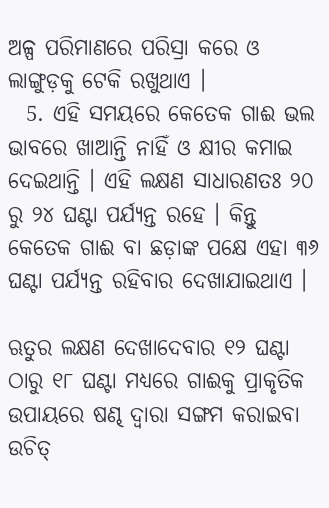ଅଳ୍ପ ପରିମାଣରେ ପରିସ୍ରା କରେ ଓ ଲାଙ୍ଗୁଡ଼କୁ ଟେକି ରଖୁଥାଏ ।
  5. ଏହି ସମୟରେ କେତେକ ଗାଈ ଭଲ ଭାବରେ ଖାଆନ୍ତି ନାହିଁ ଓ କ୍ଷୀର କମାଇ ଦେଇଥାନ୍ତି । ଏହି ଲକ୍ଷଣ ସାଧାରଣତଃ ୨୦ ରୁ ୨୪ ଘଣ୍ଟା ପର୍ଯ୍ୟନ୍ତ ରହେ । କିନ୍ତୁ କେତେକ ଗାଈ ବା ଛଡ଼ାଙ୍କ ପକ୍ଷେ ଏହା ୩୬ ଘଣ୍ଟା ପର୍ଯ୍ୟନ୍ତ ରହିବାର ଦେଖାଯାଇଥାଏ ।

ଋତୁର ଲକ୍ଷଣ ଦେଖାଦେବାର ୧୨ ଘଣ୍ଟା ଠାରୁ ୧୮ ଘଣ୍ଟା ମଧ୍ୟରେ ଗାଈକୁ ପ୍ରାକୃତିକ ଉପାୟରେ ଷଣ୍ଢ ଦ୍ଵାରା ସଙ୍ଗମ କରାଇବା ଉଚିତ୍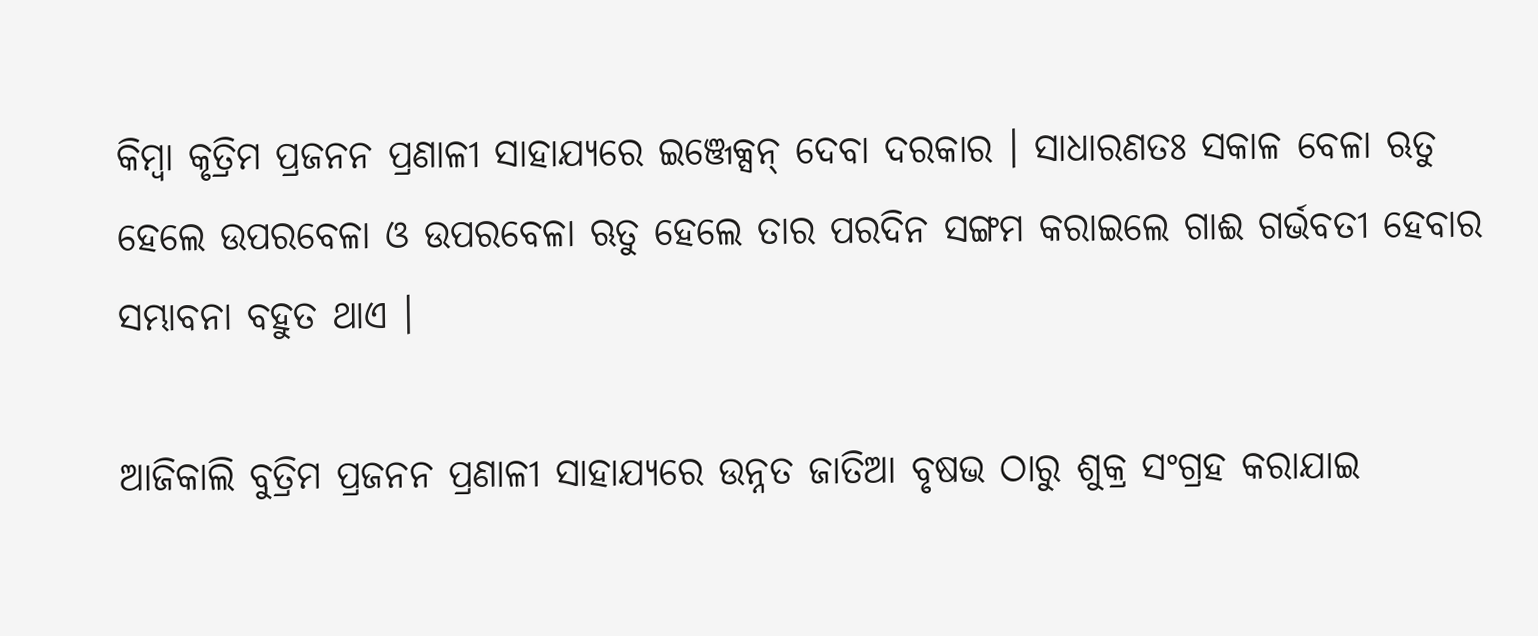କିମ୍ବା କୃତ୍ରିମ ପ୍ରଜନନ ପ୍ରଣାଳୀ ସାହାଯ୍ୟରେ ଇଞ୍ଜେକ୍ସନ୍ ଦେବା ଦରକାର । ସାଧାରଣତଃ ସକାଳ ବେଳା ଋତୁ ହେଲେ ଉପରବେଳା ଓ ଉପରବେଳା ଋତୁ ହେଲେ ତାର ପରଦିନ ସଙ୍ଗମ କରାଇଲେ ଗାଈ ଗର୍ଭବତୀ ହେବାର ସମ୍ଭାବନା ବହୁତ ଥାଏ ।

ଆଜିକାଲି ବୁତ୍ରିମ ପ୍ରଜନନ ପ୍ରଣାଳୀ ସାହାଯ୍ୟରେ ଉନ୍ନତ ଜାତିଆ ବୃଷଭ ଠାରୁ ଶୁକ୍ର ସଂଗ୍ରହ କରାଯାଇ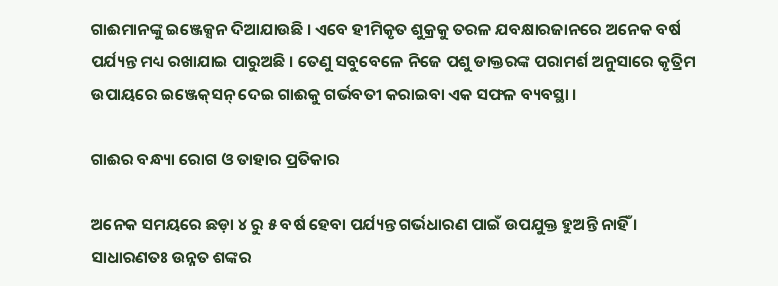ଗାଈମାନଙ୍କୁ ଇଞ୍ଜେକ୍ସନ ଦିଆଯାଉଛି । ଏବେ ହୀମିକୃତ ଶୁକ୍ରକୁ ତରଳ ଯବକ୍ଷାରଜାନରେ ଅନେକ ବର୍ଷ ପର୍ଯ୍ୟନ୍ତ ମଧ୍ୟ ରଖାଯାଇ ପାରୁଅଛି । ତେଣୁ ସବୁବେଳେ ନିଜେ ପଶୁ ଡାକ୍ତରଙ୍କ ପରାମର୍ଶ ଅନୁସାରେ କୃତ୍ରିମ ଉପାୟରେ ଇଞ୍ଜେକ୍‌ସନ୍ ଦେଇ ଗାଈକୁ ଗର୍ଭବତୀ କରାଇବା ଏକ ସଫଳ ବ୍ୟବସ୍ଥା ।

ଗାଈର ବନ୍ଧ୍ୟା ରୋଗ ଓ ତାହାର ପ୍ରତିକାର

ଅନେକ ସମୟରେ ଛଡ଼ା ୪ ରୁ ୫ ବର୍ଷ ହେବା ପର୍ଯ୍ୟନ୍ତ ଗର୍ଭଧାରଣ ପାଇଁ ଉପଯୁକ୍ତ ହୁଅନ୍ତି ନାହିଁ । ସାଧାରଣତଃ ଉନ୍ନତ ଶଙ୍କର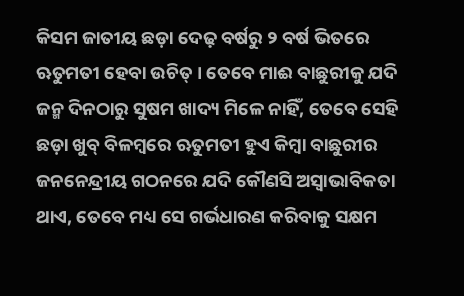କିସମ ଜାତୀୟ ଛଡ଼ା ଦେଢ଼ ବର୍ଷରୁ ୨ ବର୍ଷ ଭିତରେ ଋତୁମତୀ ହେବା ଉଚିତ୍ । ତେବେ ମାଈ ବାଛୁରୀକୁ ଯଦି ଜନ୍ମ ଦିନଠାରୁ ସୁଷମ ଖାଦ୍ୟ ମିଳେ ନାହିଁ, ତେବେ ସେହି ଛଡ଼ା ଖୁବ୍ ବିଳମ୍ବରେ ଋତୁମତୀ ହୁଏ କିମ୍ବା ବାଛୁରୀର ଜନନେନ୍ଦ୍ରୀୟ ଗଠନରେ ଯଦି କୌଣସି ଅସ୍ଵାଭାବିକତା ଥାଏ, ତେବେ ମଧ୍ୟ ସେ ଗର୍ଭଧାରଣ କରିବାକୁ ସକ୍ଷମ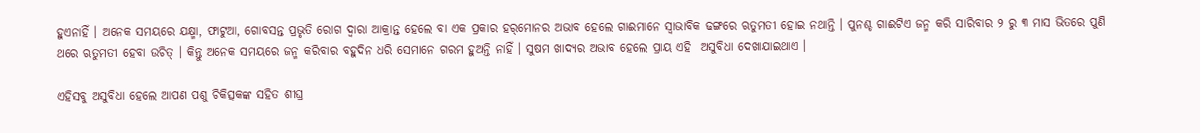ହୁଏନାହିଁ । ଅନେକ ସମୟରେ ଯକ୍ଷ୍ମା, ଫାଟୁଆ, ଗୋବସନ୍ତ ପ୍ରଭୃତି ରୋଗ ଦ୍ଵାରା ଆକ୍ରାନ୍ତ ହେଲେ ବା ଏକ ପ୍ରକାର ହର୍‌ମୋନର ଅଭାବ ହେଲେ ଗାଈମାନେ ସ୍ଵାଭାବିକ ଢଙ୍ଗରେ ଋତୁମତୀ ହୋଇ ନଥାନ୍ତି । ପୁନଶ୍ଚ ଗାଈଟିଏ ଜନ୍ମ କରି ସାରିବାର ୨ ରୁ ୩ ମାସ ଭିତରେ ପୁଣି ଥରେ ଋତୁମତୀ ହେବା ଉଚିତ୍ । କିନ୍ତୁ ଅନେକ ସମୟରେ ଜନ୍ମ କରିବାର ବହୁଦିନ ଧରି ସେମାନେ ଗରମ ହୁଅନ୍ତି ନାହିଁ । ସୁଷମ ଖାଦ୍ୟର ଅଭାବ ହେଲେ ପ୍ରାୟ ଏହି  ଅସୁବିଧା ଦେଖାଯାଇଥାଏ ।

ଏହିସବୁ ଅସୁବିଧା ହେଲେ ଆପଣ ପଶୁ ଚିକିତ୍ସକଙ୍କ ସହିତ ଶୀଘ୍ର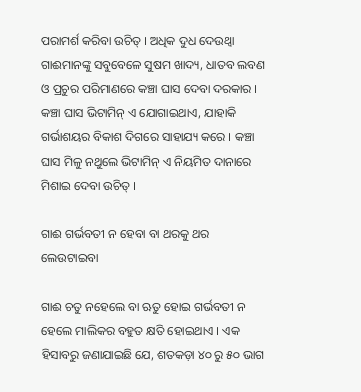ପରାମର୍ଶ କରିବା ଉଚିତ୍ । ଅଧିକ ଦୁଧ ଦେଉଥ୍ବା ଗାଈମାନଙ୍କୁ ସବୁବେଳେ ସୁଷମ ଖାଦ୍ୟ, ଧାତବ ଲବଣ ଓ ପ୍ରଚୁର ପରିମାଣରେ କଞ୍ଚା ଘାସ ଦେବା ଦରକାର । କଞ୍ଚା ଘାସ ଭିଟାମିନ୍ ଏ ଯୋଗାଇଥାଏ, ଯାହାକି ଗର୍ଭାଶୟର ବିକାଶ ଦିଗରେ ସାହାଯ୍ୟ କରେ । କଞ୍ଚା ଘାସ ମିଳୁ ନଥୁଲେ ଭିଟାମିନ୍ ଏ ନିୟମିତ ଦାନାରେ ମିଶାଇ ଦେବା ଉଚିତ୍ ।

ଗାଈ ଗର୍ଭବତୀ ନ ହେବା ବା ଥରକୁ ଥର ଲେଉଟାଇବା

ଗାଈ ଚତୁ ନହେଲେ ବା ଋତୁ ହୋଇ ଗର୍ଭବତୀ ନ ହେଲେ ମାଲିକର ବହୁତ କ୍ଷତି ହୋଇଥାଏ । ଏକ ହିସାବରୁ ଜଣାଯାଇଛି ଯେ, ଶତକଡ଼ା ୪୦ ରୁ ୫୦ ଭାଗ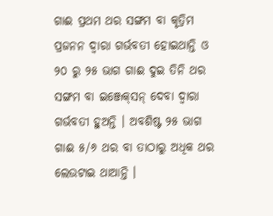ଗାଈ ପ୍ରଥମ ଥର ସଙ୍ଗମ ବା କୃତ୍ରିମ ପ୍ରଜନନ ଦ୍ଵାରା ଗର୍ଭବତୀ ହୋଇଥାନ୍ତି ଓ ୨୦ ରୁ ୨୫ ଭାଗ ଗାଈ ଦୁଇ ତିନି ଥର ସଙ୍ଗମ ବା ଇଞ୍ଜେକ୍‌ସନ୍ ଦେବା ଦ୍ଵାରା ଗର୍ଭବତୀ ହୁଅନ୍ତି । ଅବଶିଷ୍ଟ ୨୫ ଭାଗ ଗାଈ ୫/୬ ଥର ବା ତାଠାରୁ ଅଧିକ ଥର ଲେଉଟାଇ ଥାଆନ୍ତି ।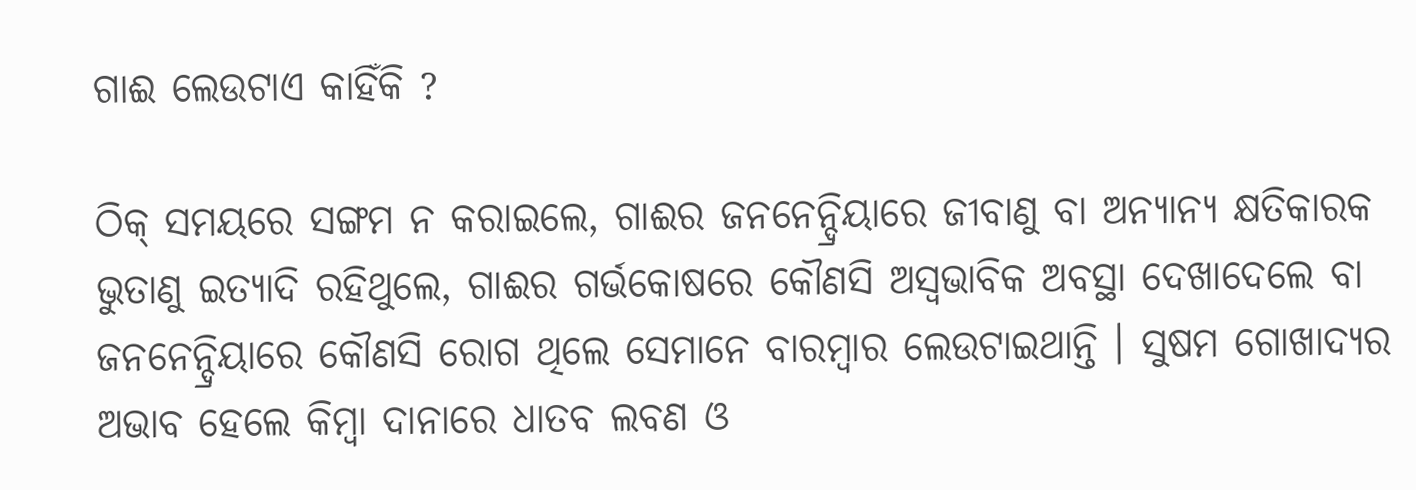ଗାଈ ଲେଉଟାଏ କାହିଁକି ?

ଠିକ୍ ସମୟରେ ସଙ୍ଗମ ନ କରାଇଲେ, ଗାଈର ଜନନେନ୍ଦ୍ରିୟାରେ ଜୀବାଣୁ ବା ଅନ୍ୟାନ୍ୟ କ୍ଷତିକାରକ ଭୁତାଣୁ ଇତ୍ୟାଦି ରହିଥୁଲେ, ଗାଈର ଗର୍ଭକୋଷରେ କୌଣସି ଅସ୍ଵଭାବିକ ଅବସ୍ଥା ଦେଖାଦେଲେ ବା ଜନନେନ୍ଦ୍ରିୟାରେ କୌଣସି ରୋଗ ଥିଲେ ସେମାନେ ବାରମ୍ବାର ଲେଉଟାଇଥାନ୍ତି । ସୁଷମ ଗୋଖାଦ୍ୟର ଅଭାବ ହେଲେ କିମ୍ବା ଦାନାରେ ଧାତବ ଲବଣ ଓ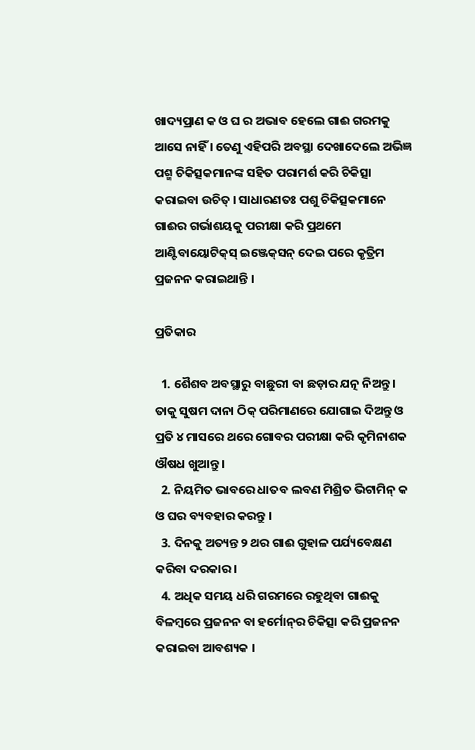ଖାଦ୍ୟପ୍ରାଣ କ ଓ ଘ ର ଅଭାବ ହେଲେ ଗାଈ ଗରମକୁ ଆସେ ନାହିଁ । ତେଣୁ ଏହିପରି ଅବସ୍ଥା ଦେଖାଦେଲେ ଅଭିଜ୍ଞ ପଶ୍ମ ଚିକିତ୍ସକମାନଙ୍କ ସହିତ ପରାମର୍ଶ କରି ଚିକିତ୍ସା କରାଇବା ଉଚିତ୍ । ସାଧାରଣତଃ ପଶୁ ଚିକିତ୍ସକମାନେ ଗାଈର ଗର୍ଭାଶୟକୁ ପରୀକ୍ଷା କରି ପ୍ରଥମେ ଆଣ୍ଟିବାୟୋଟିକ୍‌ସ୍ ଇଞ୍ଜେକ୍‌ସନ୍ ଦେଇ ପରେ କୃତ୍ରିମ ପ୍ରଜନନ କରାଇଥାନ୍ତି ।

ପ୍ରତିକାର

  1. ଶୈଶବ ଅବସ୍ଥାରୁ ବାଛୁରୀ ବା ଛଡ଼ାର ଯତ୍ନ ନିଅନ୍ତୁ । ତାକୁ ସୁଷମ ଦାନା ଠିକ୍ ପରିମାଣରେ ଯୋଗାଇ ଦିଅନ୍ତୁ ଓ ପ୍ରତି ୪ ମାସରେ ଥରେ ଗୋବର ପରୀକ୍ଷା କରି କୃମିନାଶକ ଔଷଧ ଖୁଆନ୍ତୁ ।
  2. ନିୟମିତ ଭାବରେ ଧାତବ ଲବଣ ମିଶ୍ରିତ ଭିଟାମିନ୍ କ ଓ ଘର ବ୍ୟବହାର କରନ୍ତୁ ।
  3. ଦିନକୁ ଅତ୍ୟନ୍ତ ୨ ଥର ଗାଈ ଗୁହାଳ ପର୍ଯ୍ୟବେକ୍ଷଣ କରିବା ଦରକାର ।
  4. ଅଧିକ ସମୟ ଧରି ଗରମରେ ରହୁଥିବା ଗାଈକୁ ବିଳମ୍ବରେ ପ୍ରଜନନ ବା ହର୍ମୋନ୍‌ର ଚିକିତ୍ସା କରି ପ୍ରଜନନ କରାଇବା ଆବଶ୍ୟକ ।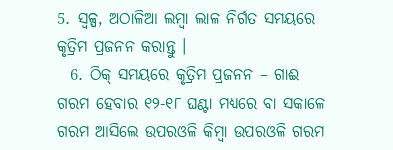5. ସ୍ୱଳ୍ପ, ଅଠାଳିଆ ଲମ୍ବା ଲାଳ ନିର୍ଗତ ସମୟରେ କୃତ୍ରିମ ପ୍ରଜନନ କରାନ୍ତୁ ।
  6. ଠିକ୍ ସମୟରେ କୃତ୍ରିମ ପ୍ରଜନନ – ଗାଈ ଗରମ ହେବାର ୧୨-୧୮ ଘଣ୍ଟା ମଧ୍ୟରେ ବା ସକାଳେ ଗରମ ଆସିଲେ ଉପରଓଳି କିମ୍ବା ଉପରଓଳି ଗରମ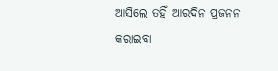ଆସିଲେ ତହିଁ ଆରଦିନ ପ୍ରଜନନ କରାଇବା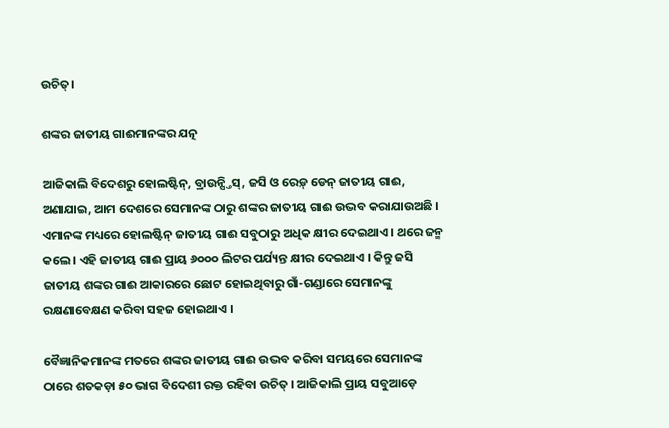ଉଚିତ୍।

ଶଙ୍କର ଜାତୀୟ ଗାଈମାନଙ୍କର ଯତ୍ନ

ଆଜିକାଲି ବିଦେଶରୁ ହୋଲଷ୍ଟିନ୍, ବ୍ରାଉନ୍ସ୍ତିସ୍, ଜସି ଓ ରେଡ଼୍ ଡେନ୍ ଜାତୀୟ ଗାଈ, ଅଣାଯାଇ, ଆମ ଦେଶରେ ସେମାନଙ୍କ ଠାରୁ ଶଙ୍କର ଜାତୀୟ ଗାଈ ଉଦ୍ଭବ କରାଯାଉଅଛି । ଏମାନଙ୍କ ମଧ୍ୟରେ ହୋଲଷ୍ଟିନ୍ ଜାତୀୟ ଗାଈ ସବୁଠାରୁ ଅଧିକ କ୍ଷୀର ଦେଇଥାଏ । ଥରେ ଜନ୍ମ କଲେ । ଏହି ଜାତୀୟ ଗାଈ ପ୍ରାୟ ୬୦୦୦ ଲିଟର ପର୍ଯ୍ୟନ୍ତ କ୍ଷୀର ଦେଇଥାଏ । କିନ୍ତୁ ଜସି ଜାତୀୟ ଶଙ୍କର ଗାଈ ଆକାରରେ ଛୋଟ ହୋଇଥିବାରୁ ଗାଁ-ଗଣ୍ଡାରେ ସେମାନଙ୍କୁ ରକ୍ଷଣାବେକ୍ଷଣ କରିବା ସହଜ ହୋଇଥାଏ ।

ବୈଜ୍ଞାନିକମାନଙ୍କ ମତରେ ଶଙ୍କର ଜାତୀୟ ଗାଈ ଉଦ୍ଭବ କରିବା ସମୟରେ ସେମାନଙ୍କ ଠାରେ ଶତକଡ଼ା ୫୦ ଭାଗ ବିଦେଶୀ ରକ୍ତ ରହିବା ଉଚିତ୍ । ଆଜିକାଲି ପ୍ରାୟ ସବୁଆଡ଼େ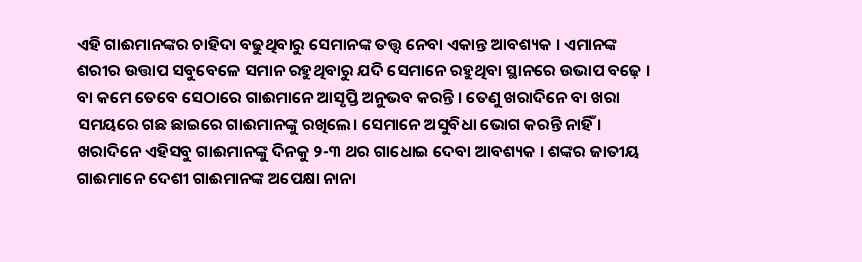ଏହି ଗାଈମାନଙ୍କର ଚାହିଦା ବଢୁଥିବାରୁ ସେମାନଙ୍କ ତତ୍ତ୍ଵ ନେବା ଏକାନ୍ତ ଆବଶ୍ୟକ । ଏମାନଙ୍କ ଶରୀର ଉତ୍ତାପ ସବୁବେଳେ ସମାନ ରହୁଥିବାରୁ ଯଦି ସେମାନେ ରହୁଥିବା ସ୍ଥାନରେ ଉଭାପ ବଢ଼େ । ବା କମେ ତେବେ ସେଠାରେ ଗାଈମାନେ ଆସୃପ୍ତି ଅନୁଭବ କରନ୍ତି । ତେଣୁ ଖରାଦିନେ ବା ଖରା ସମୟରେ ଗଛ ଛାଇରେ ଗାଈମାନଙ୍କୁ ରଖିଲେ। ସେମାନେ ଅସୁବିଧା ଭୋଗ କରନ୍ତି ନାହିଁ । ଖରାଦିନେ ଏହିସବୁ ଗାଈମାନଙ୍କୁ ଦିନକୁ ୨-୩ ଥର ଗାଧୋଇ ଦେବା ଆବଶ୍ୟକ । ଶଙ୍କର ଜାତୀୟ ଗାଈମାନେ ଦେଶୀ ଗାଈମାନଙ୍କ ଅପେକ୍ଷା ନାନା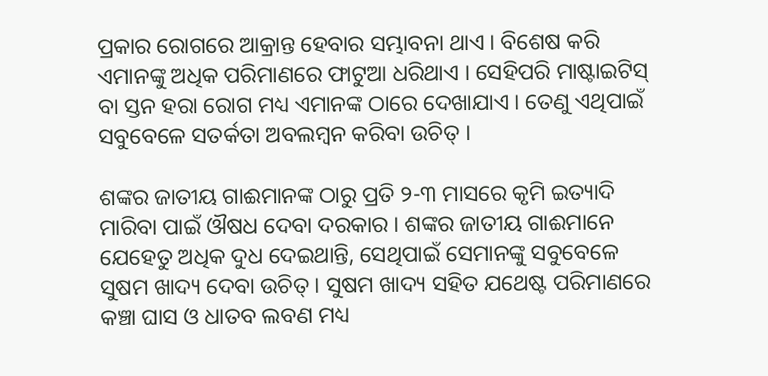ପ୍ରକାର ରୋଗରେ ଆକ୍ରାନ୍ତ ହେବାର ସମ୍ଭାବନା ଥାଏ । ବିଶେଷ କରି ଏମାନଙ୍କୁ ଅଧିକ ପରିମାଣରେ ଫାଟୁଆ ଧରିଥାଏ । ସେହିପରି ମାଷ୍ଟାଇଟିସ୍ ବା ସ୍ତନ ହରା ରୋଗ ମଧ୍ୟ ଏମାନଙ୍କ ଠାରେ ଦେଖାଯାଏ । ତେଣୁ ଏଥିପାଇଁ ସବୁବେଳେ ସତର୍କତା ଅବଲମ୍ବନ କରିବା ଉଚିତ୍ ।

ଶଙ୍କର ଜାତୀୟ ଗାଈମାନଙ୍କ ଠାରୁ ପ୍ରତି ୨-୩ ମାସରେ କୃମି ଇତ୍ୟାଦି ମାରିବା ପାଇଁ ଔଷଧ ଦେବା ଦରକାର । ଶଙ୍କର ଜାତୀୟ ଗାଈମାନେ ଯେହେତୁ ଅଧିକ ଦୁଧ ଦେଇଥାନ୍ତି, ସେଥିପାଇଁ ସେମାନଙ୍କୁ ସବୁବେଳେ ସୁଷମ ଖାଦ୍ୟ ଦେବା ଉଚିତ୍ । ସୁଷମ ଖାଦ୍ୟ ସହିତ ଯଥେଷ୍ଟ ପରିମାଣରେ କଞ୍ଚା ଘାସ ଓ ଧାତବ ଲବଣ ମଧ୍ୟ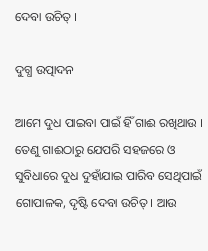ଦେବା ଉଚିତ୍ ।

ଦୁଗ୍ଧ ଉତ୍ପାଦନ

ଆମେ ଦୁଧ ପାଇବା ପାଇଁ ହିଁ ଗାଈ ରଖିଥାଉ । ତେଣୁ ଗାଈଠାରୁ ଯେପରି ସହଜରେ ଓ ସୁବିଧାରେ ଦୁଧ ଦୁହାଁଯାଇ ପାରିବ ସେଥିପାଇଁ ଗୋପାଳକ, ଦୃଷ୍ଟି ଦେବା ଉଚିତ୍ । ଆଉ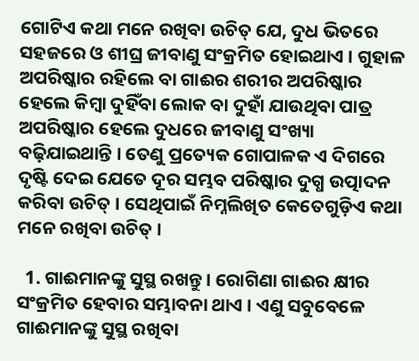ଗୋଟିଏ କଥା ମନେ ରଖିବା ଉଚିତ୍ ଯେ, ଦୁଧ ଭିତରେ ସହଜରେ ଓ ଶୀଘ୍ର ଜୀବାଣୁ ସଂକ୍ରମିତ ହୋଇଥାଏ । ଗୁହାଳ ଅପରିଷ୍କାର ରହିଲେ ବା ଗାଈର ଶରୀର ଅପରିଷ୍କାର ହେଲେ କିମ୍ବା ଦୁହିଁବା ଲୋକ ବା ଦୁହାଁ ଯାଉଥିବା ପାତ୍ର ଅପରିଷ୍କାର ହେଲେ ଦୁଧରେ ଜୀବାଣୁ ସଂଖ୍ୟା ବଢ଼ିଯାଇଥାନ୍ତି । ତେଣୁ ପ୍ରତ୍ୟେକ ଗୋପାଳକ ଏ ଦିଗରେ ଦୃଷ୍ଟି ଦେଇ ଯେତେ ଦୂର ସମ୍ଭବ ପରିଷ୍କାର ଦୁଗ୍ଧ ଉତ୍ପାଦନ କରିବା ଉଚିତ୍ । ସେଥିପାଇଁ ନିମ୍ନଲିଖିତ କେତେଗୁଡ଼ିଏ କଥା ମନେ ରଖିବା ଉଚିତ୍ ।

  1. ଗାଈମାନଙ୍କୁ ସୁସ୍ଥ ରଖନ୍ତୁ । ରୋଗିଣା ଗାଈର କ୍ଷୀର ସଂକ୍ରମିତ ହେବାର ସମ୍ଭାବନା ଥାଏ । ଏଣୁ ସବୁବେଳେ ଗାଈମାନଙ୍କୁ ସୁସ୍ଥ ରଖିବା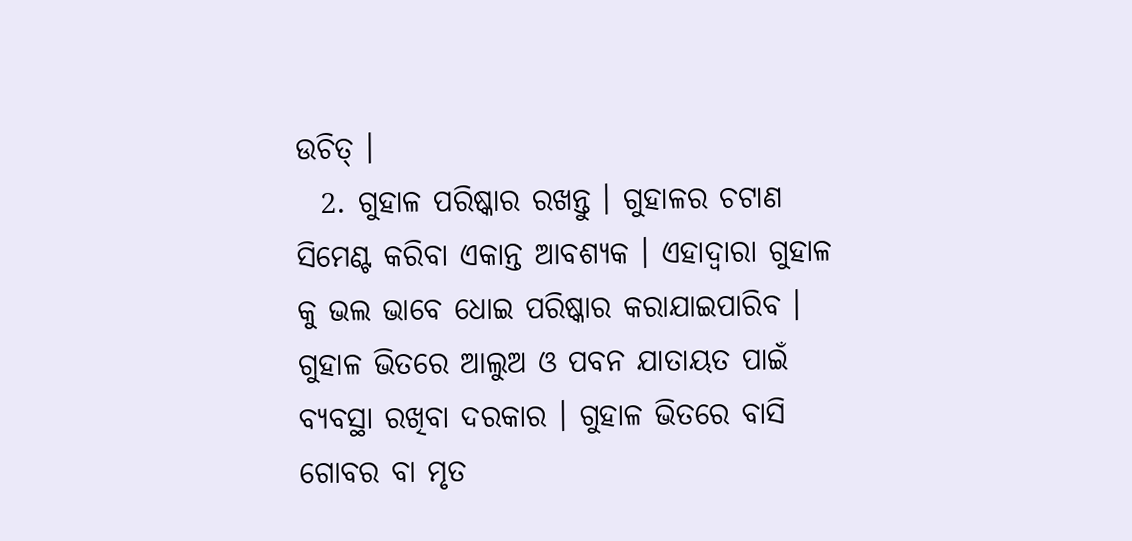ଉଚିତ୍ ।
  2. ଗୁହାଳ ପରିଷ୍କାର ରଖନ୍ତୁ । ଗୁହାଳର ଚଟାଣ ସିମେଣ୍ଟ କରିବା ଏକାନ୍ତ ଆବଶ୍ୟକ । ଏହାଦ୍ଵାରା ଗୁହାଳ କୁ ଭଲ ଭାବେ ଧୋଇ ପରିଷ୍କାର କରାଯାଇପାରିବ । ଗୁହାଳ ଭିତରେ ଆଲୁଅ ଓ ପବନ ଯାତାୟତ ପାଇଁ ବ୍ୟବସ୍ଥା ରଖିବା ଦରକାର । ଗୁହାଳ ଭିତରେ ବାସି ଗୋବର ବା ମୃତ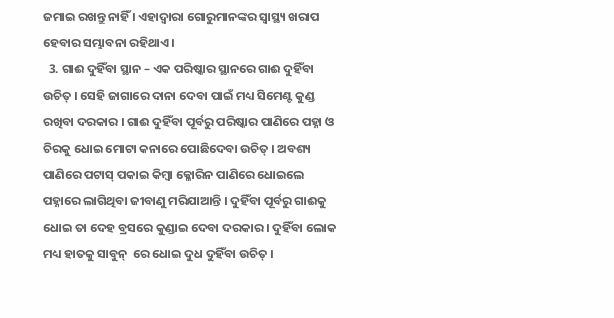ଜମାଇ ରଖନ୍ତୁ ନାହିଁ । ଏହାଦ୍ଵାରା ଗୋରୁମାନଙ୍କର ସ୍ଵାସ୍ଥ୍ୟ ଖରାପ ହେବାର ସମ୍ଭାବନା ରହିଥାଏ ।
  3. ଗାଈ ଦୁହିଁବା ସ୍ଥାନ – ଏକ ପରିଷ୍କାର ସ୍ଥାନରେ ଗାଈ ଦୁହିଁବା ଉଚିତ୍ । ସେହି ଜାଗାରେ ଦାନା ଦେବା ପାଇଁ ମଧ୍ୟ ସିମେଣ୍ଟ କୁଣ୍ଡ ରଖିବା ଦରକାର । ଗାଈ ଦୁହିଁବା ପୂର୍ବରୁ ପରିଷ୍କାର ପାଣିରେ ପହ୍ନା ଓ ଚିରକୁ ଧୋଇ ମୋଟା କନାରେ ପୋଛିଦେବା ଉଚିତ୍ । ଅବଶ୍ୟ ପାଣିରେ ପଟାସ୍ ପକାଇ କିମ୍ବା କ୍ଳୋରିନ ପାଣିରେ ଧୋଇଲେ ପହ୍ନାରେ ଲାଗିଥିବା ଜୀବାଣୁ ମରିଯାଆନ୍ତି । ଦୁହିଁବା ପୂର୍ବରୁ ଗାଈକୁ ଧୋଇ ତା ଦେହ ବ୍ରସରେ କୁଣ୍ଡାଇ ଦେବା ଦରକାର । ଦୁହିଁବା ଲୋକ ମଧ୍ୟ ହାତକୁ ସାବୁନ୍  ରେ ଧୋଇ ଦୁଧ ଦୁହିଁବା ଉଚିତ୍ ।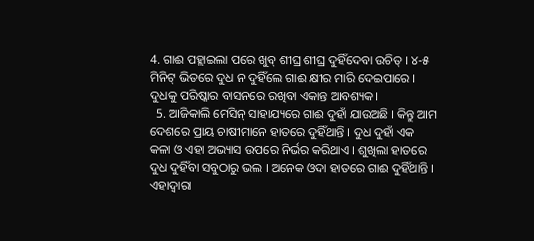4. ଗାଈ ପହ୍ଲାଇଲା ପରେ ଖୁବ୍ ଶୀଘ୍ର ଶୀଘ୍ର ଦୁହିଁଦେବା ଉଚିତ୍ । ୪-୫ ମିନିଟ୍ ଭିତରେ ଦୁଧ ନ ଦୁହିଁଲେ ଗାଈ କ୍ଷୀର ମାରି ଦେଇପାରେ । ଦୁଧକୁ ପରିଷ୍କାର ବାସନରେ ରଖିବା ଏକାନ୍ତ ଆବଶ୍ୟକ।
  5. ଆଜିକାଲି ମେସିନ୍ ସାହାଯ୍ୟରେ ଗାଈ ଦୁହାଁ ଯାଉଅଛି । କିନ୍ତୁ ଆମ ଦେଶରେ ପ୍ରାୟ ଚାଷୀମାନେ ହାତରେ ଦୁହିଁଥାନ୍ତି । ଦୁଧ ଦୁହାଁ ଏକ କଳା ଓ ଏହା ଅଭ୍ୟାସ ଉପରେ ନିର୍ଭର କରିଥାଏ । ଶୁଖିଲା ହାତରେ ଦୁଧ ଦୁହିଁବା ସବୁଠାରୁ ଭଲ । ଅନେକ ଓଦା ହାତରେ ଗାଈ ଦୁହିଁଥାନ୍ତି । ଏହାଦ୍ଵାରା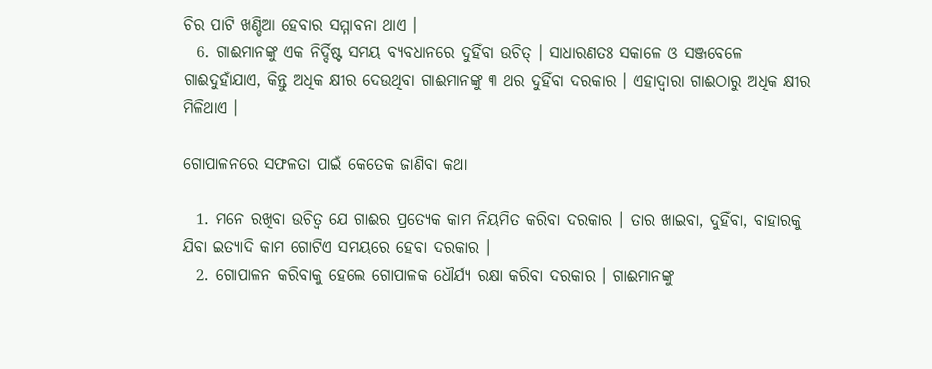ଚିର ପାଟି ଖଣ୍ଡିଆ ହେବାର ସମ୍ମାବନା ଥାଏ ।
  6. ଗାଈମାନଙ୍କୁ ଏକ ନିର୍ଦ୍ଦିଷ୍ଟ ସମୟ ବ୍ୟବଧାନରେ ଦୁହିଁବା ଉଚିତ୍ । ସାଧାରଣତଃ ସକାଳେ ଓ ସଞ୍ଜବେଳେ ଗାଈଦୁହାଁଯାଏ, କିନ୍ତୁ ଅଧିକ କ୍ଷୀର ଦେଉଥିବା ଗାଈମାନଙ୍କୁ ୩ ଥର ଦୁହିଁବା ଦରକାର । ଏହାଦ୍ଵାରା ଗାଈଠାରୁ ଅଧିକ କ୍ଷୀର ମିଳିଥାଏ ।

ଗୋପାଳନରେ ସଫଳତା ପାଇଁ କେତେକ ଜାଣିବା କଥା

  1. ମନେ ରଖିବା ଉଚିତ୍ଵ ଯେ ଗାଈର ପ୍ରତ୍ୟେକ କାମ ନିୟମିତ କରିବା ଦରକାର । ତାର ଖାଇବା, ଦୁହିଁବା, ବାହାରକୁ ଯିବା ଇତ୍ୟାଦି କାମ ଗୋଟିଏ ସମୟରେ ହେବା ଦରକାର ।
  2. ଗୋପାଳନ କରିବାକୁ ହେଲେ ଗୋପାଳକ ଧୌର୍ଯ୍ୟ ରକ୍ଷା କରିବା ଦରକାର । ଗାଈମାନଙ୍କୁ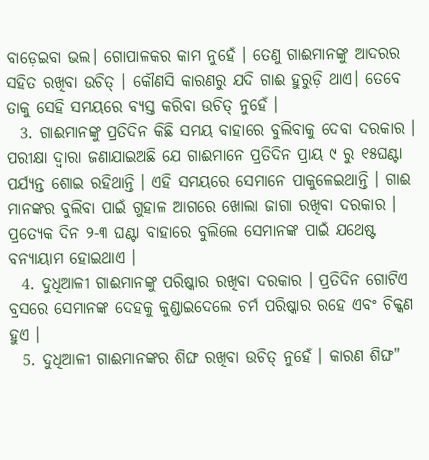ବାଡ଼େଇବା ଭଲ। ଗୋପାଳକର କାମ ନୁହେଁ । ତେଣୁ ଗାଈମାନଙ୍କୁ ଆଦରର ସହିତ ରଖିବା ଉଚିତ୍ । କୌଣସି କାରଣରୁ ଯଦି ଗାଈ ହୁରୁଡ଼ି ଥାଏ। ତେବେ ତାକୁ ସେହି ସମୟରେ ବ୍ୟସ୍ତ କରିବା ଉଚିତ୍ ନୁହେଁ ।
  3. ଗାଈମାନଙ୍କୁ ପ୍ରତିଦିନ କିଛି ସମୟ ବାହାରେ ବୁଲିବାକୁ ଦେବା ଦରକାର । ପରୀକ୍ଷା ଦ୍ଵାରା ଜଣାଯାଇଅଛି ଯେ ଗାଈମାନେ ପ୍ରତିଦିନ ପ୍ରାୟ ୯ ରୁ ୧୫ଘଣ୍ଟା ପର୍ଯ୍ୟନ୍ତ ଶୋଇ ରହିଥାନ୍ତି । ଏହି ସମୟରେ ସେମାନେ ପାକୁଳେଇଥାନ୍ତି । ଗାଈ ମାନଙ୍କର ବୁଲିବା ପାଇଁ ଗୁହାଳ ଆଗରେ ଖୋଲା ଜାଗା ରଖିବା ଦରକାର । ପ୍ରତ୍ୟେକ ଦିନ ୨-୩ ଘଣ୍ଟା ବାହାରେ ବୁଲିଲେ ସେମାନଙ୍କ ପାଇଁ ଯଥେଷ୍ଟ ବନ୍ୟାୟାମ ହୋଇଥାଏ ।
  4. ଦୁଧିଆଳୀ ଗାଈମାନଙ୍କୁ ପରିଷ୍କାର ରଖିବା ଦରକାର । ପ୍ରତିଦିନ ଗୋଟିଏ ବ୍ରସରେ ସେମାନଙ୍କ ଦେହକୁ କୁଣ୍ଡାଇଦେଲେ ଚର୍ମ ପରିଷ୍କାର ରହେ ଏବଂ ଚିକ୍କଣ ହୁଏ ।
  5. ଦୁଧିଆଳୀ ଗାଈମାନଙ୍କର ଶିଙ୍ଘ ରଖିବା ଉଚିତ୍ ନୁହେଁ । କାରଣ ଶିଙ୍ଘ"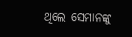ଥିଲେ ସେମାନଙ୍କୁ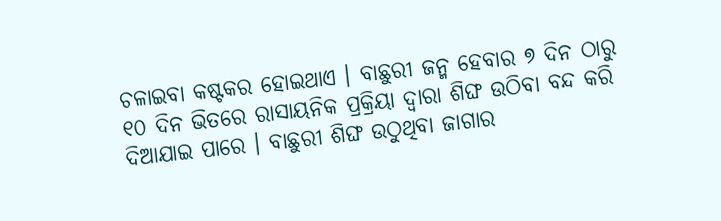ଚଳାଇବା କଷ୍ଟକର ହୋଇଥାଏ । ବାଛୁରୀ ଜନ୍ମ ହେବାର ୭ ଦିନ ଠାରୁ ୧୦ ଦିନ ଭିତରେ ରାସାୟନିକ ପ୍ରକ୍ରିୟା ଦ୍ଵାରା ଶିଙ୍ଘ ଉଠିବା ବନ୍ଦ କରି ଦିଆଯାଇ ପାରେ । ବାଛୁରୀ ଶିଙ୍ଘ ଉଠୁଥିବା ଜାଗାର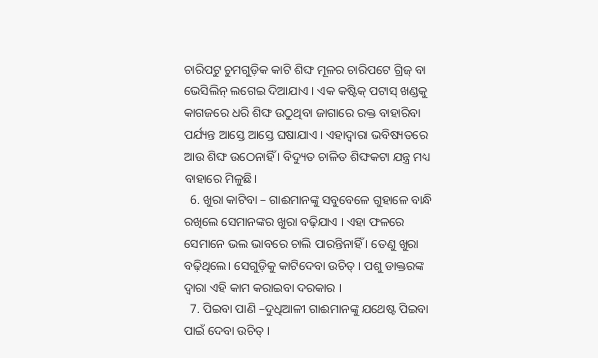ଚାରିପଟୁ ଚୁମଗୁଡ଼ିକ କାଟି ଶିଙ୍ଘ ମୂଳର ଚାରିପଟେ ଗ୍ରିଜ୍ ବା ଭେସିଲିନ୍ ଲଗେଇ ଦିଆଯାଏ । ଏକ କଷ୍ଟିକ୍ ପଟାସ୍ ଖଣ୍ଡକୁ କାଗଜରେ ଧରି ଶିଙ୍ଘ ଉଠୁଥିବା ଜାଗାରେ ରକ୍ତ ବାହାରିବା ପର୍ଯ୍ୟନ୍ତ ଆସ୍ତେ ଆସ୍ତେ ଘଷାଯାଏ । ଏହାଦ୍ଵାରା ଭବିଷ୍ୟତରେ ଆଉ ଶିଙ୍ଘ ଉଠେନାହିଁ । ବିଦ୍ୟୁତ ଚାଳିତ ଶିଙ୍ଘକଟା ଯନ୍ତ୍ର ମଧ୍ୟ ବାହାରେ ମିଳୁଛି।
  6. ଖୁରା କାଟିବା – ଗାଈମାନଙ୍କୁ ସବୁବେଳେ ଗୁହାଳେ ବାନ୍ଧି ରଖିଲେ ସେମାନଙ୍କର ଖୁରା ବଢ଼ିଯାଏ । ଏହା ଫଳରେ ସେମାନେ ଭଲ ଭାବରେ ଚାଲି ପାରନ୍ତିନାହିଁ । ତେଣୁ ଖୁରା ବଢ଼ିଥିଲେ। ସେଗୁଡ଼ିକୁ କାଟିଦେବା ଉଚିତ୍ । ପଶୁ ଡାକ୍ତରଙ୍କ ଦ୍ଵାରା ଏହି କାମ କରାଇବା ଦରକାର ।
  7. ପିଇବା ପାଣି –ଦୁଧିଆଳୀ ଗାଈମାନଙ୍କୁ ଯଥେଷ୍ଟ ପିଇବା ପାଇଁ ଦେବା ଉଚିତ୍ ।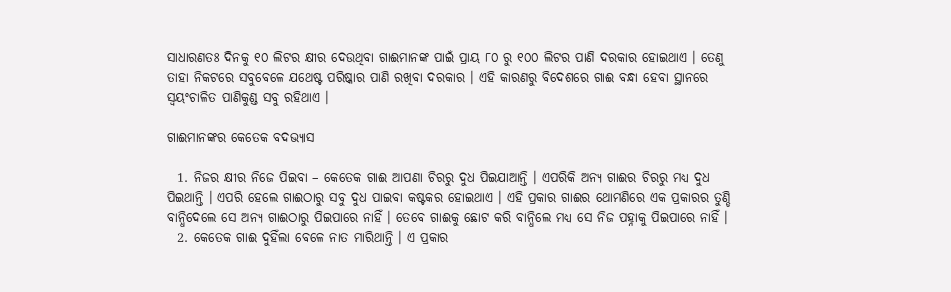ସାଧାରଣତଃ ଦିନକୁ ୧୦ ଲିଟର କ୍ଷୀର ଦେଉଥିବା ଗାଈମାନଙ୍କ ପାଇଁ ପ୍ରାୟ ୮୦ ରୁ ୧୦୦ ଲିଟର ପାଣି ଦରକାର ହୋଇଥାଏ । ତେଣୁ ତାହା ନିକଟରେ ସବୁବେଳେ ଯଥେଷ୍ଟ ପରିଷ୍କାର ପାଣି ରଖିବା ଦରକାର । ଏହି କାରଣରୁ ବିଦେଶରେ ଗାଈ ବନ୍ଧା ହେବା ସ୍ଥାନରେ ସ୍ଵୟଂଚାଳିତ ପାଣିକୁଣ୍ଡ ସବୁ ରହିଥାଏ ।

ଗାଈମାନଙ୍କର କେତେକ ବଦଭ୍ୟାସ

  1. ନିଜର କ୍ଷୀର ନିଜେ ପିଇବା – କେତେକ ଗାଈ ଆପଣା ଚିରରୁ ଦୁଧ ପିଇଯାଆନ୍ତି । ଏପରିକି ଅନ୍ୟ ଗାଈର ଚିରରୁ ମଧ୍ୟ ଦୁଧ ପିଇଥାନ୍ତି । ଏପରି ହେଲେ ଗାଈଠାରୁ ସବୁ ଦୁଧ ପାଇବା କଷ୍ଟକର ହୋଇଥାଏ । ଏହି ପ୍ରକାର ଗାଈର ଥୋମଣିରେ ଏକ ପ୍ରକାରର ତୁଣ୍ଡି ବାନ୍ଧିଦେଲେ ସେ ଅନ୍ୟ ଗାଈଠାରୁ ପିଇପାରେ ନାହିଁ । ତେବେ ଗାଈକୁ ଛୋଟ କରି ବାନ୍ଧିଲେ ମଧ୍ୟ ସେ ନିଜ ପହ୍ନାକୁ ପିଇପାରେ ନାହିଁ ।
  2. କେତେକ ଗାଈ ଦୁହିଁଲା ବେଳେ ନାତ ମାରିଥାନ୍ତି । ଏ ପ୍ରକାର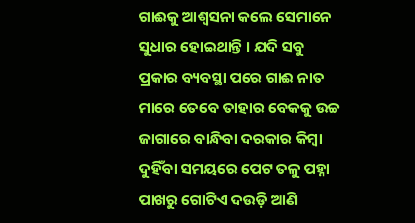ଗାଈକୁ ଆଶ୍ବସନା କଲେ ସେମାନେ ସୁଧାର ହୋଇଥାନ୍ତି । ଯଦି ସବୁ ପ୍ରକାର ବ୍ୟବସ୍ଥା ପରେ ଗାଈ ନାତ ମାରେ ତେବେ ତାହାର ବେକକୁ ଉଚ୍ଚ ଜାଗାରେ ବାନ୍ଧିବା ଦରକାର କିମ୍ବା ଦୁହିଁବା ସମୟରେ ପେଟ ତଳୁ ପହ୍ନା ପାଖରୁ ଗୋଟିଏ ଦଉଡ଼ି ଆଣି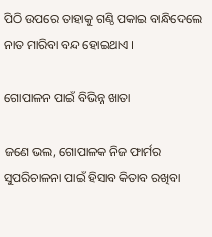ପିଠି ଉପରେ ତାହାକୁ ଗଣ୍ଠି ପକାଇ ବାନ୍ଧିଦେଲେ ନାତ ମାରିବା ବନ୍ଦ ହୋଇଥାଏ ।

ଗୋପାଳନ ପାଇଁ ବିଭିନ୍ନ ଖାତା

ଜଣେ ଭଲ, ଗୋପାଳକ ନିଜ ଫାର୍ମର ସୁପରିଚାଳନା ପାଇଁ ହିସାବ କିତାବ ରଖିବା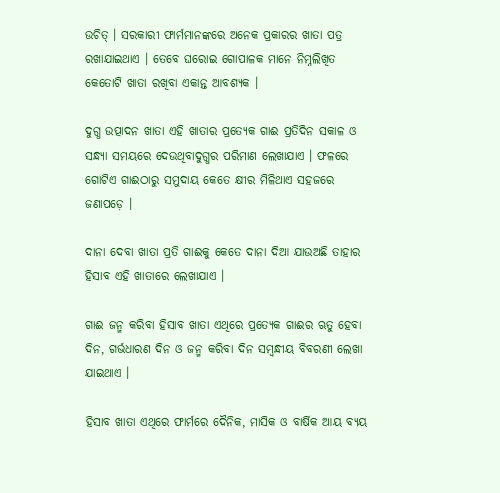ଉଚିତ୍ । ସରକାରୀ ଫାର୍ମମାନଙ୍କରେ ଅନେକ ପ୍ରକାରର ଖାତା ପତ୍ର ରଖାଯାଇଥାଏ । ତେବେ ଘରୋଇ ଗୋପାଳକ ମାନେ ନିମ୍ନଲିଖିତ କେତୋଟି ଖାତା ରଖିବା ଏକାନ୍ତ ଆବଶ୍ୟକ ।

ଦୁଗ୍ଧ ଉତ୍ପାଦନ ଖାତା ଏହି ଖାତାର ପ୍ରତ୍ୟେକ ଗାଈ ପ୍ରତିଦିନ ସକାଳ ଓ ସନ୍ଧ୍ୟା ସମୟରେ ଦେଉଥିବାଦୁଗ୍ଧର ପରିମାଣ ଲେଖାଯାଏ । ଫଳରେ ଗୋଟିଏ ଗାଈଠାରୁ ସମୁଦାୟ କେତେ କ୍ଷୀର ମିଳିଥାଏ ସହଜରେ ଜଣାପଡ଼େ ।

ଦାନା ଦେବା ଖାତା ପ୍ରତି ଗାଈକୁ କେତେ ଦାନା ଦିଆ ଯାଉଅଛି ତାହାର ହିସାବ ଏହି ଖାତାରେ ଲେଖାଯାଏ ।

ଗାଈ ଜନ୍ମ କରିବା ହିସାବ ଖାତା ଏଥିରେ ପ୍ରତ୍ୟେକ ଗାଈର ଋତୁ ହେବା ଦିନ, ଗର୍ଭଧାରଣ ଦିନ ଓ ଜନ୍ମ କରିବା ଦିନ ସମ୍ବନ୍ଧୀୟ ବିବରଣୀ ଲେଖା ଯାଇଥାଏ ।

ହିସାବ ଖାତା ଏଥିରେ ଫାର୍ମରେ ଦୈନିକ, ମାସିକ ଓ ବାର୍ଷିକ ଆୟ ବ୍ୟୟ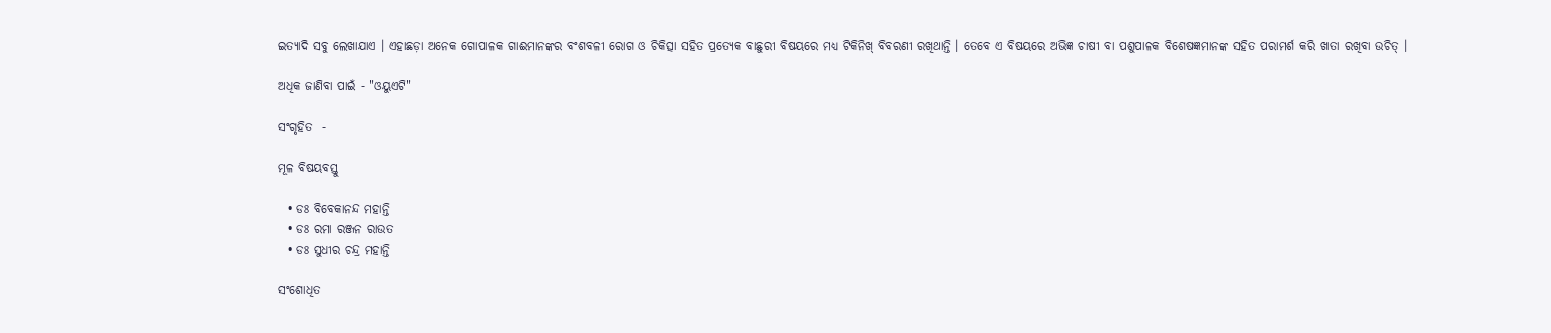ଇତ୍ୟାଦି ସବୁ ଲେଖାଯାଏ । ଏହାଛଡ଼ା ଅନେକ ଗୋପାଳକ ଗାଈମାନଙ୍କର ବଂଶବଳୀ ରୋଗ ଓ ଚିକିତ୍ସା ସହିତ ପ୍ରତ୍ୟେକ ବାଛୁରୀ ବିଷୟରେ ମଧ୍ୟ ଟିକିନିଖ୍ ବିବରଣୀ ରଖିଥାନ୍ତି । ତେବେ ଏ ବିଷୟରେ ଅଭିଜ୍ଞ ଚାଷୀ ବା ପଶୁପାଳକ ବିଶେଷଜ୍ଞମାନଙ୍କ ସହିତ ପରାମର୍ଶ କରି ଖାତା ରଖିବା ଉଚିତ୍ ।

ଅଧିକ ଜାଣିବା ପାଇଁ - "ଓୟୁଏଟି"

ସଂଗୃହିତ  -

ମୂଳ ବିଷୟବସ୍ତୁ

  • ଡଃ ବିବେକାନନ୍ଦ ମହାନ୍ତି
  • ଡଃ ରମା ରଞ୍ଜନ ରାଉତ
  • ଡଃ ସୁଧୀର ଚନ୍ଦ୍ର ମହାନ୍ତି

ସଂଶୋଧିତ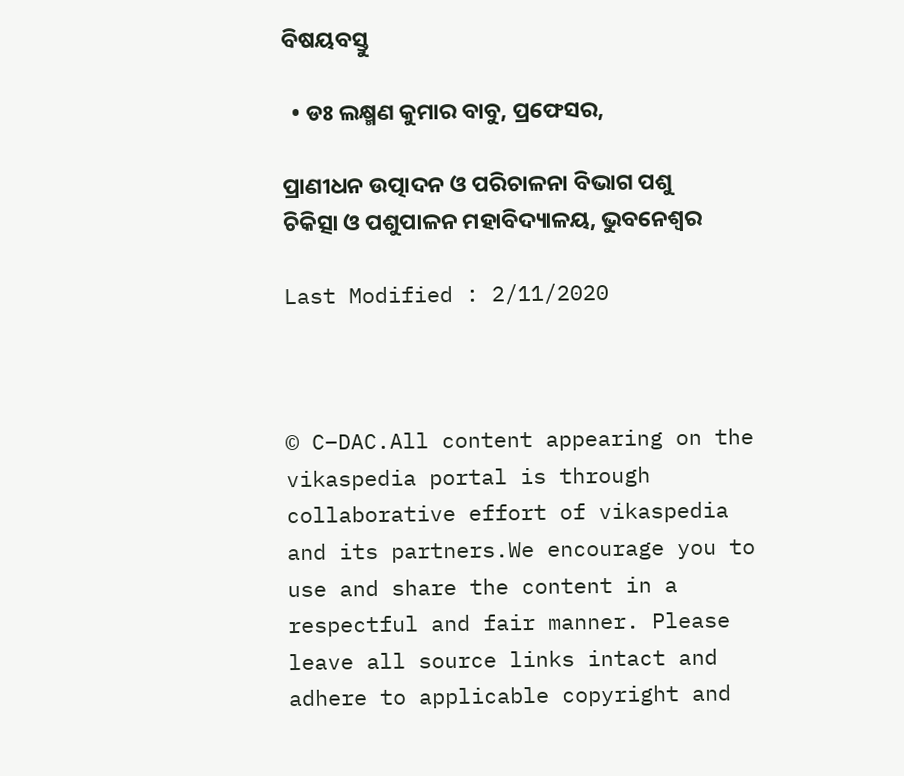ବିଷୟବସ୍ତୁ

  • ଡଃ ଲକ୍ଷ୍ମଣ କୁମାର ବାବୁ, ପ୍ରଫେସର,

ପ୍ରାଣୀଧନ ଉତ୍ପାଦନ ଓ ପରିଚାଳନା ବିଭାଗ ପଶୁ ଚିକିତ୍ସା ଓ ପଶୁପାଳନ ମହାବିଦ୍ୟାଳୟ, ଭୁବନେଶ୍ଵର

Last Modified : 2/11/2020



© C–DAC.All content appearing on the vikaspedia portal is through collaborative effort of vikaspedia and its partners.We encourage you to use and share the content in a respectful and fair manner. Please leave all source links intact and adhere to applicable copyright and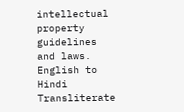intellectual property guidelines and laws.
English to Hindi Transliterate